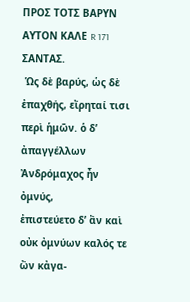ΠΡΟΣ ΤΟΤΣ ΒΑΡΥΝ ΑΥΤΟΝ ΚΑΛΕ R 171
ΣΑΝΤΑΣ.
 Ὡς δὲ βαρύς, ὡς δὲ ἐπαχθής, εἴρηταί τισι
περὶ ἡμῶν. ὁ δ’ ἀπαγγέλλων Ἀνδρόμαχος ἦν ὀμνύς,
ἐπιστεύετο δ’ ἂν καὶ οὐκ ὀμνύων καλός τε ὢν κἀγα-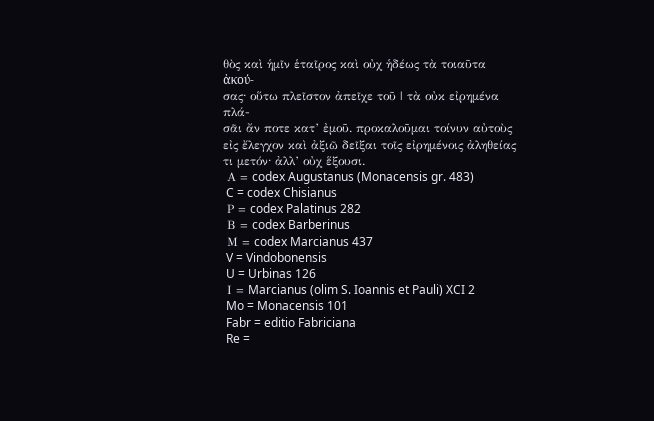θὸς καὶ ἡμῖν ἑταῖρος καὶ οὐχ ἡδέως τὰ τοιαῦτα ἀκού-
σας· οὕτω πλεῖστον ἀπεῖχε τοῦ | τὰ οὐκ εἰρημένα πλά-
σᾶι ἄν ποτε κατ’ ἐμοῦ. προκαλοῦμαι τοίνυν αὐτοὺς
εἰς ἔλεγχον καὶ ἀξιῶ δεῖξαι τοῖς εἰρημένοις ἀληθείας
τι μετόν· ἀλλ’ οὐχ ἕξουσι.
 Α = codex Augustanus (Monacensis gr. 483)
 C = codex Chisianus
 Ρ = codex Palatinus 282
 Β = codex Barberinus
 Μ = codex Marcianus 437
 V = Vindobonensis
 U = Urbinas 126
 Ι = Marcianus (olim S. Ioannis et Pauli) XCI 2
 Mo = Monacensis 101
 Fabr = editio Fabriciana
 Re =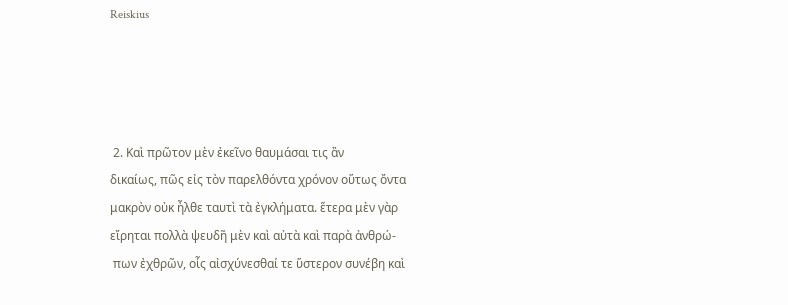Reiskius




 2. Καὶ πρῶτον μὲν ἐκεῖνο θαυμάσαι τις ἂν
δικαίως, πῶς εἰς τὸν παρελθόντα χρόνον οὕτως ὄντα
μακρὸν οὐκ ἦλθε ταυτὶ τὰ ἐγκλήματα. ἕτερα μὲν γὰρ
εἴρηται πολλὰ ψευδῆ μὲν καὶ αὐτὰ καὶ παρὰ ἀνθρώ-
 πων ἐχθρῶν, οἷς αἰσχύνεσθαί τε ὕστερον συνέβη καὶ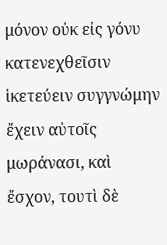μόνον οὐκ εἰς γόνυ κατενεχθεῖσιν ἱκετεύειν συγγνώμην
ἔχειν αὐτοῖς μωράνασι, καὶ ἔσχον, τουτὶ δὲ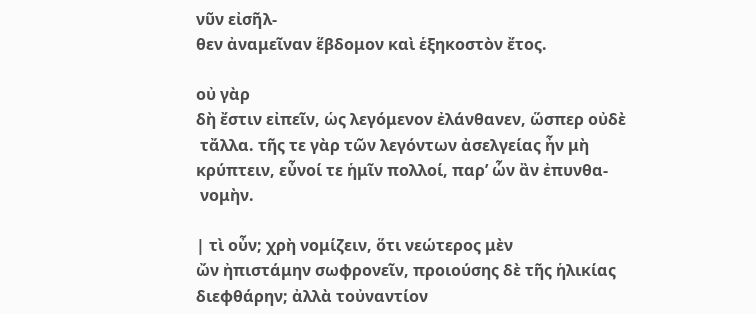νῦν εἰσῆλ-
θεν ἀναμεῖναν ἕβδομον καὶ ἑξηκοστὸν ἔτος.

οὐ γὰρ
δὴ ἔστιν εἰπεῖν, ὡς λεγόμενον ἐλάνθανεν, ὥσπερ οὐδὲ
 τἄλλα. τῆς τε γὰρ τῶν λεγόντων ἀσελγείας ἦν μὴ
κρύπτειν, εὖνοί τε ἡμῖν πολλοί, παρ’ ὧν ἂν ἐπυνθα-
 νομὴν.

| τὶ οὖν; χρὴ νομίζειν, ὅτι νεώτερος μὲν
ὤν ἠπιστάμην σωφρονεῖν, προιούσης δὲ τῆς ἡλικίας
διεφθάρην; ἀλλὰ τοὐναντίον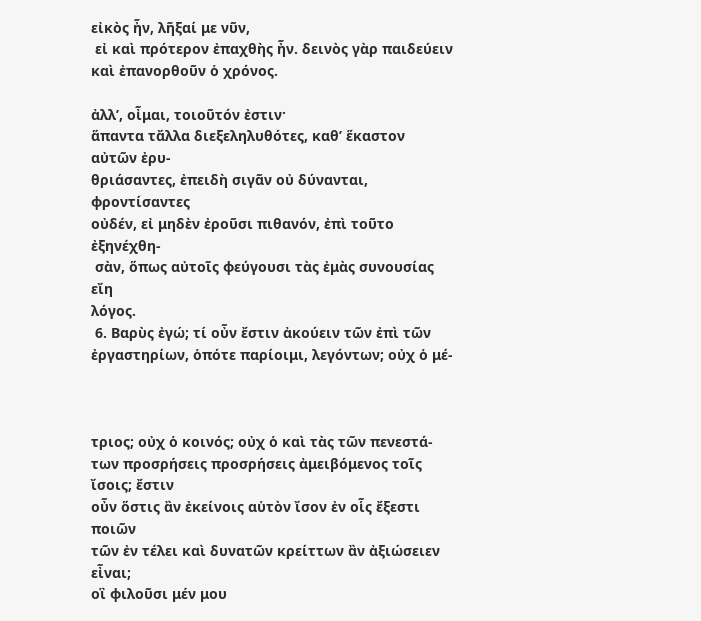εἰκὸς ἦν, λῆξαί με νῦν,
 εἰ καὶ πρότερον ἐπαχθὴς ἦν. δεινὸς γὰρ παιδεύειν
καὶ ἐπανορθοῦν ὁ χρόνος.

ἀλλ’, οἶμαι, τοιοῦτόν ἐστιν·
ἅπαντα τἄλλα διεξεληλυθότες, καθ’ ἕκαστον αὐτῶν ἐρυ-
θριάσαντες, ἐπειδὴ σιγᾶν οὐ δύνανται, φροντίσαντες
οὐδέν, εἰ μηδὲν ἐροῦσι πιθανόν, ἐπὶ τοῦτο ἐξηνέχθη-
 σὰν, ὅπως αὐτοῖς φεύγουσι τὰς ἐμὰς συνουσίας εἴη
λόγος.
 6. Βαρὺς ἐγώ; τί οὖν ἔστιν ἀκούειν τῶν ἐπὶ τῶν
ἐργαστηρίων, ὁπότε παρίοιμι, λεγόντων; οὐχ ὁ μέ-



τριος; οὐχ ὁ κοινός; οὐχ ὁ καὶ τὰς τῶν πενεστά-
των προσρήσεις προσρήσεις ἀμειβόμενος τοῖς ἴσοις; ἔστιν
οὖν ὅστις ἂν ἐκείνοις αὑτὸν ἴσον ἐν οἷς ἔξεστι ποιῶν
τῶν ἐν τέλει καὶ δυνατῶν κρείττων ἂν ἀξιώσειεν εἶναι;
οἳ φιλοῦσι μέν μου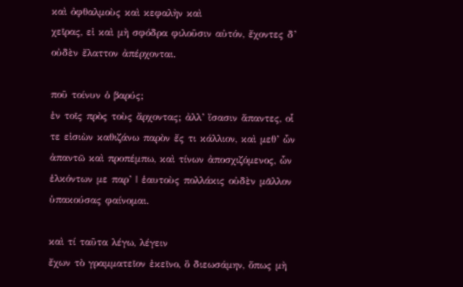καὶ ὀφθαλμοὺς καὶ κεφαλὴν καὶ
χεῖρας, εἰ καὶ μὴ σφόδρα φιλοῦσιν αὐτόν, ἔχοντες δ’
οὐδὲν ἔλαττον ἀπέρχονται.

ποῦ τοίνυν ὁ βαρύς;
ἐν τοῖς πρὸς τοὺς ἄρχοντας; ἀλλ’ ἴσασιν ἅπαντες, οἷ
τε εἰσιὼν καθιζάνω παρὸν ἔς τι κάλλιον, καὶ μεθ’ ὧν
ἀπαντῶ καὶ προπέμπω, καὶ τίνων ἀποσχιζόμενος, ὧν
ἑλκόντων με παρ’ | ἑαυτοὺς πολλάκις οὐδὲν μᾶλλον
ὑπακούσας φαίνομαι.

καὶ τί ταῦτα λέγω, λέγειν
ἔχων τὸ γραμματεῖον ἐκεῖνο, ὃ διεωσάμην, ὅπως μὴ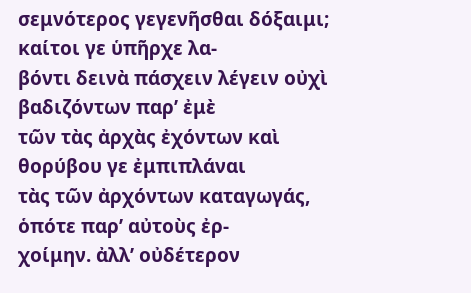σεμνότερος γεγενῆσθαι δόξαιμι; καίτοι γε ὑπῆρχε λα-
βόντι δεινὰ πάσχειν λέγειν οὐχὶ βαδιζόντων παρ’ ἐμὲ
τῶν τὰς ἀρχὰς ἐχόντων καὶ θορύβου γε ἐμπιπλάναι
τὰς τῶν ἀρχόντων καταγωγάς, ὁπότε παρ’ αὐτοὺς ἐρ-
χοίμην. ἀλλ’ οὐδέτερον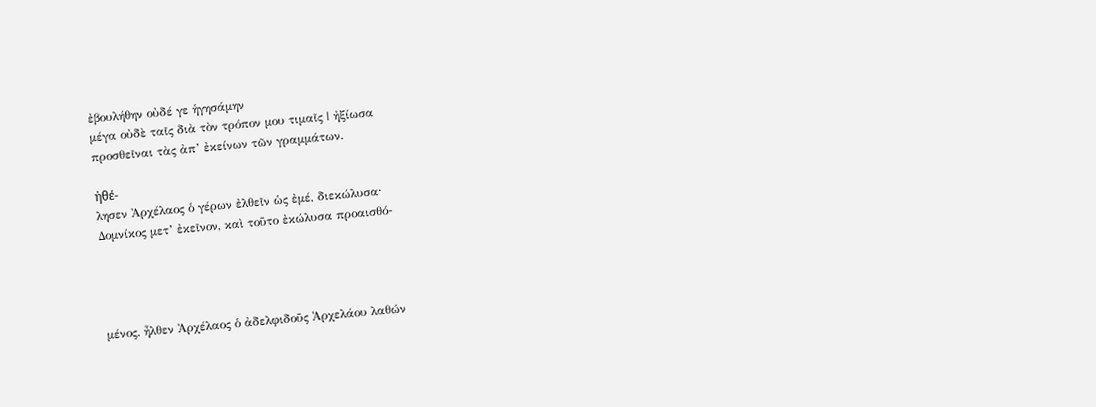ἐβουλήθην οὐδέ γε ἡγησάμην
μέγα οὐδὲ ταῖς διὰ τὸν τρόπον μου τιμαῖς | ἠξίωσα
προσθεῖναι τὰς ἀπ’ ἐκείνων τῶν γραμμάτων.

ἠθέ-
λησεν Ἀρχέλαος ὁ γέρων ἐλθεῖν ὡς ἐμέ, διεκώλυσα·
Δομνίκος μετ’ ἐκεῖνον, καὶ τοῦτο ἐκώλυσα προαισθό-




μένος. ἦλθεν Ἀρχέλαος ὁ ἀδελφιδοῦς Ἀρχελάου λαθών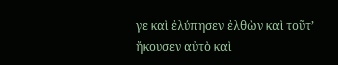γε καὶ ἐλύπησεν ἐλθὼν καὶ τοῦτ’ ἤκουσεν αὐτὸ καὶ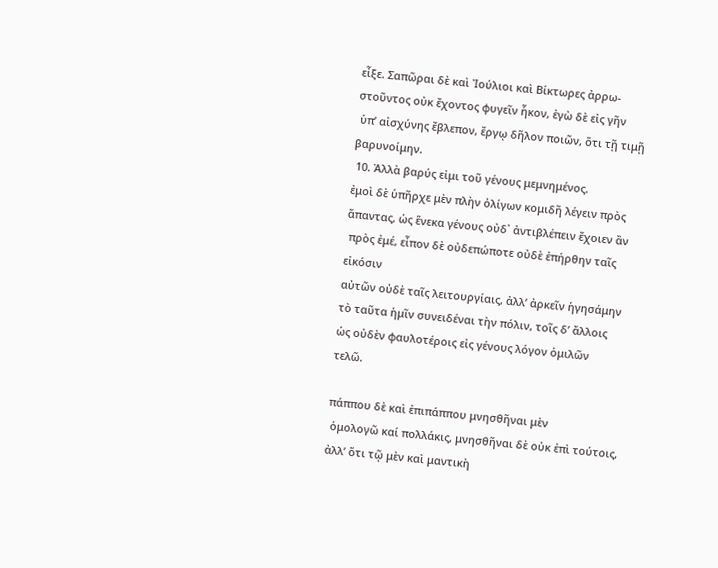εἶξε. Σαπῶραι δὲ καὶ Ἰούλιοι καὶ Βίκτωρες ἀρρω-
στοῦντος οὐκ ἔχοντος φυγεῖν ἧκον, ἐγὼ δὲ εἰς γῆν
 ὑπ’ αἰσχύνης ἔβλεπον, ἔργῳ δῆλον ποιῶν, ὅτι τῇ τιμῇ
βαρυνοίμην.
 10. Ἀλλὰ βαρύς εἰμι τοῦ γένους μεμνημένος.
ἐμοὶ δὲ ὑπῆρχε μὲν πλὴν ὀλίγων κομιδῆ λέγειν πρὸς
ἅπαντας, ὡς ἕνεκα γένους οὐδ᾿ ἀντιβλέπειν ἔχοιεν ἂν
 πρὸς ἐμέ, εἶπον δὲ οὐδεπώποτε οὐδὲ ἐπήρθην ταῖς εἰκόσιν
αὐτῶν οὐδὲ ταῖς λειτουργίαις, ἀλλ’ ἀρκεῖν ἡγησάμην
τὸ ταῦτα ἡμῖν συνειδέναι τὴν πόλιν, τοῖς δ’ ἄλλοις
ὡς οὐδὲν φαυλοτέροις εἰς γένους λόγον ὁμιλῶν
τελῶ.

πάππου δὲ καὶ ἐπιπάππου μνησθῆναι μὲν
 ὁμολογῶ καί πολλάκις, μνησθῆναι δὲ οὐκ ἐπὶ τούτοις,
ἀλλ’ ὅτι τῷ μὲν καὶ μαντικὴ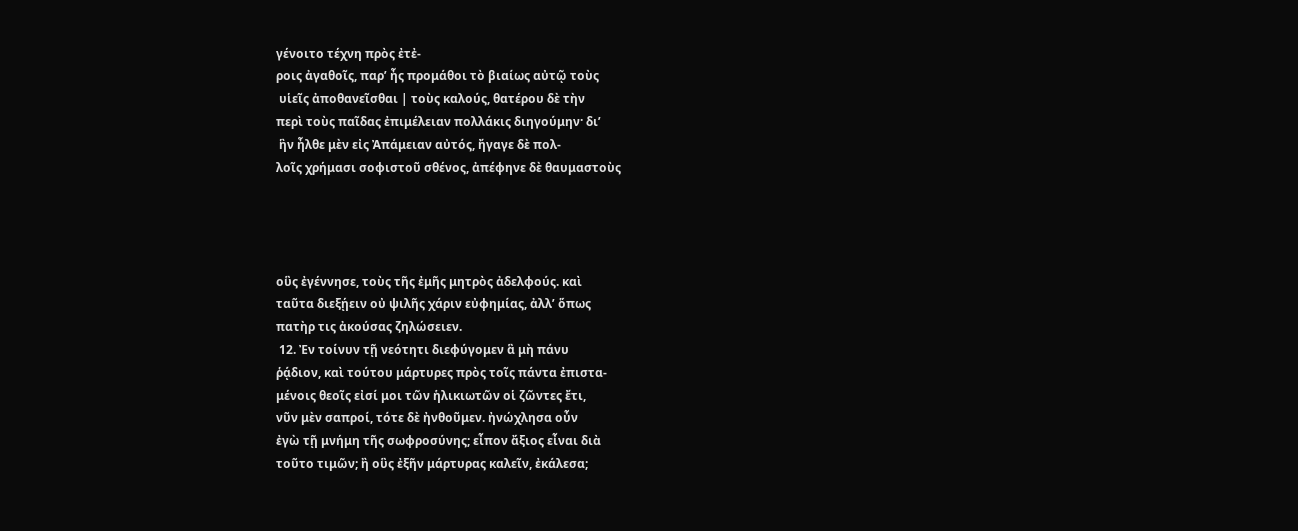γένοιτο τέχνη πρὸς ἐτἐ-
ροις ἀγαθοῖς, παρ’ ἦς προμάθοι τὸ βιαίως αὐτῷ τοὺς
 υἱεῖς ἀποθανεῖσθαι | τοὺς καλούς, θατέρου δὲ τὴν
περὶ τοὺς παῖδας ἐπιμέλειαν πολλάκις διηγούμην· δι’
 ἣν ἦλθε μὲν εἰς Ἀπάμειαν αὐτός, ἤγαγε δὲ πολ-
λοῖς χρήμασι σοφιστοῦ σθένος, ἀπέφηνε δὲ θαυμαστοὺς




οὓς ἐγέννησε, τοὺς τῆς ἐμῆς μητρὸς ἀδελφούς. καὶ
ταῦτα διεξῄειν οὐ ψιλῆς χάριν εὐφημίας, ἀλλ’ ὅπως
πατὴρ τις ἀκούσας ζηλώσειεν.
 12. Ἐν τοίνυν τῇ νεότητι διεφύγομεν ἃ μὴ πάνυ
ῥᾴδιον, καὶ τούτου μάρτυρες πρὸς τοῖς πάντα ἐπιστα-
μένοις θεοῖς εἰσί μοι τῶν ἡλικιωτῶν οἱ ζῶντες ἔτι,
νῦν μὲν σαπροί, τότε δὲ ἠνθοῦμεν. ἠνώχλησα οὖν
ἐγὼ τῇ μνήμη τῆς σωφροσύνης; εἶπον ἄξιος εἶναι διὰ
τοῦτο τιμῶν; ἢ οὓς ἐξῆν μάρτυρας καλεῖν, ἐκάλεσα;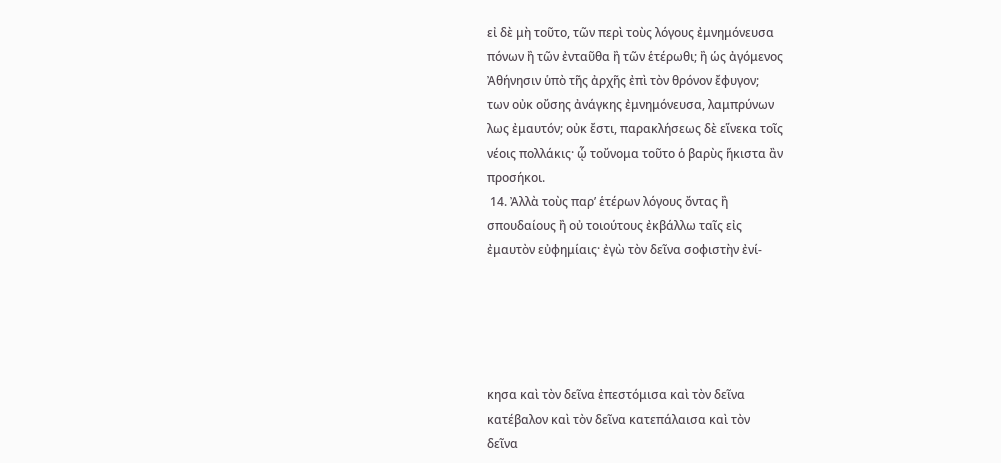εἰ δὲ μὴ τοῦτο, τῶν περὶ τοὺς λόγους ἐμνημόνευσα
πόνων ἢ τῶν ἐνταῦθα ἢ τῶν ἑτέρωθι; ἢ ὡς ἀγόμενος
Ἀθήνησιν ὑπὸ τῆς ἀρχῆς ἐπὶ τὸν θρόνον ἔφυγον;
των οὐκ οὔσης ἀνάγκης ἐμνημόνευσα, λαμπρύνων
λως ἐμαυτόν; οὐκ ἔστι, παρακλήσεως δὲ εἵνεκα τοῖς
νέοις πολλάκις· ᾧ τοὔνομα τοῦτο ὁ βαρὺς ἥκιστα ἂν
προσήκοι.
 14. Ἀλλὰ τοὺς παρ’ ἑτέρων λόγους ὄντας ἢ
σπουδαίους ἢ οὐ τοιούτους ἐκβάλλω ταῖς εἰς
ἐμαυτὸν εὐφημίαις· ἐγὼ τὸν δεῖνα σοφιστὴν ἐνί-





κησα καὶ τὸν δεῖνα ἐπεστόμισα καὶ τὸν δεῖνα
κατέβαλον καὶ τὸν δεῖνα κατεπάλαισα καὶ τὸν
δεῖνα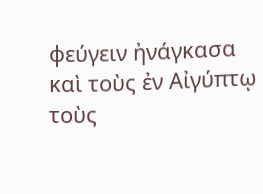φεύγειν ἠνάγκασα καὶ τοὺς ἐν Αἰγύπτῳ
τοὺς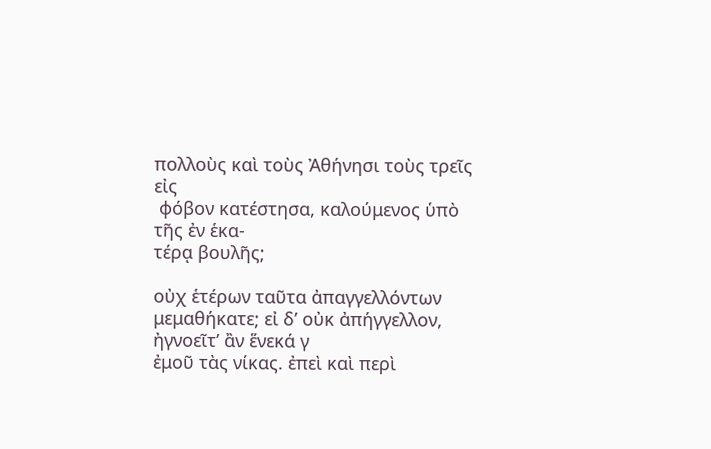πολλοὺς καὶ τοὺς Ἀθήνησι τοὺς τρεῖς εἰς
 φόβον κατέστησα, καλούμενος ὑπὸ τῆς ἐν ἑκα-
τέρᾳ βουλῆς;

οὐχ ἑτέρων ταῦτα ἀπαγγελλόντων
μεμαθήκατε; εἰ δ’ οὐκ ἀπήγγελλον, ἠγνοεῖτ’ ἂν ἕνεκά γ
ἐμοῦ τὰς νίκας. ἐπεὶ καὶ περὶ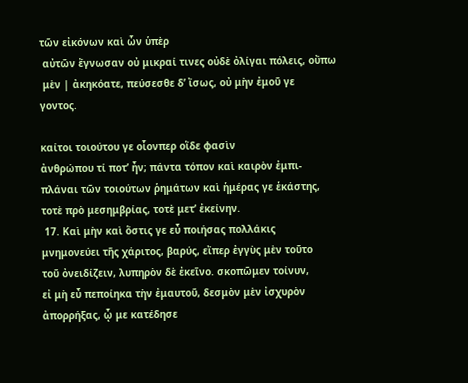τῶν εἰκόνων καὶ ὧν ὑπὲρ
 αὐτῶν ἔγνωσαν οὐ μικραί τινες οὐδὲ ὀλίγαι πόλεις, οὔπω
 μὲν | ἀκηκόατε, πεύσεσθε δ’ ἴσως, οὐ μὴν ἐμοῦ γε
γοντος.

καίτοι τοιούτου γε οἷονπερ οἵδε φασὶν
ἀνθρώπου τί ποτ’ ἦν; πάντα τόπον καὶ καιρὸν ἐμπι-
πλάναι τῶν τοιούτων ῥημάτων καὶ ἡμέρας γε ἑκάστης,
τοτὲ πρὸ μεσημβρίας, τοτὲ μετ’ ἐκείνην.
 17. Καὶ μὴν καὶ ὅστις γε εὖ ποιήσας πολλάκις
μνημονεύει τῆς χάριτος, βαρύς, εἴπερ ἐγγὺς μὲν τοῦτο
τοῦ ὀνειδίζειν, λυπηρὸν δὲ ἐκεῖνο. σκοπῶμεν τοίνυν,
εἰ μὴ εὖ πεποίηκα τὴν ἐμαυτοῦ, δεσμὸν μὲν ἰσχυρὸν
ἀπορρήξας, ᾧ με κατέδησε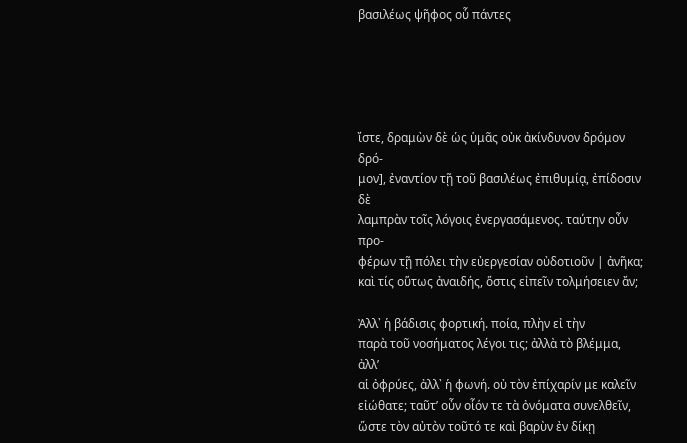βασιλέως ψῆφος οὗ πάντες





ἴστε, δραμὼν δὲ ὡς ὑμᾶς οὐκ ἀκίνδυνον δρόμον δρό-
μον], ἐναντίον τῇ τοῦ βασιλέως ἐπιθυμίᾳ, ἐπίδοσιν δὲ
λαμπρὰν τοῖς λόγοις ἐνεργασάμενος. ταύτην οὖν προ-
φέρων τῇ πόλει τὴν εὐεργεσίαν οὐδοτιοῦν | ἀνῆκα;
καὶ τίς οὕτως ἀναιδής, ὅστις εἰπεῖν τολμήσειεν ἄν;

Ἀλλ᾿ ἡ βάδισις φορτική. ποία, πλὴν εἰ τὴν
παρὰ τοῦ νοσήματος λέγοι τις; ἀλλὰ τὸ βλέμμα, ἀλλ’
αἱ ὀφρύες, ἀλλ᾿ ἡ φωνή. οὐ τὸν ἐπίχαρίν με καλεῖν
εἰώθατε; ταῦτ’ οὖν οἷόν τε τὰ ὀνόματα συνελθεῖν,
ὥστε τὸν αὐτὸν τοῦτό τε καὶ βαρὺν ἐν δίκῃ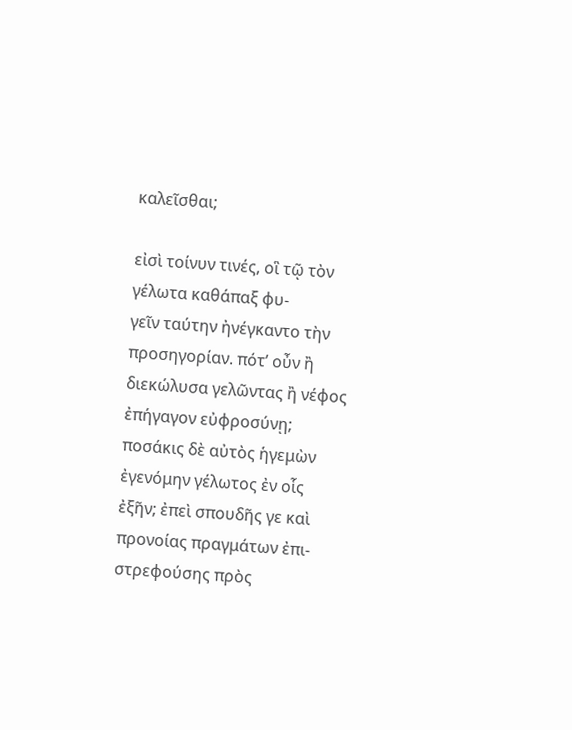καλεῖσθαι;

εἰσὶ τοίνυν τινές, οἳ τῷ τὸν γέλωτα καθάπαξ φυ-
γεῖν ταύτην ἠνέγκαντο τὴν προσηγορίαν. πότ’ οὖν ἢ
διεκώλυσα γελῶντας ἢ νέφος ἐπήγαγον εὐφροσύνῃ;
ποσάκις δὲ αὐτὸς ἡγεμὼν ἐγενόμην γέλωτος ἐν οἷς
ἐξῆν; ἐπεὶ σπουδῆς γε καὶ προνοίας πραγμάτων ἐπι-
στρεφούσης πρὸς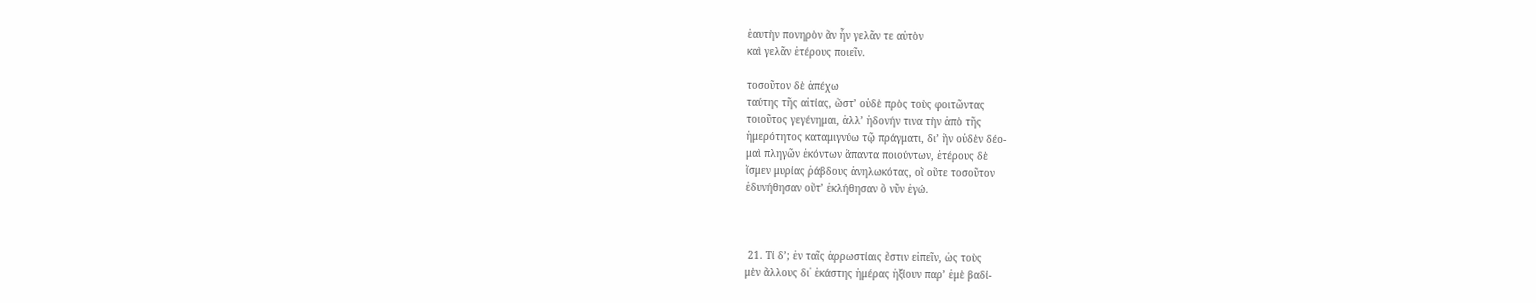ἑαυτὴν πονηρὸν ἂν ἦν γελᾶν τε αὐτὸν
καὶ γελᾶν ἑτέρους ποιεῖν.

τοσοῦτον δὲ ἀπέχω
ταύτης τῆς αἰτίας, ὥστ’ οὐδὲ πρὸς τοὺς φοιτῶντας
τοιοῦτος γεγένημαι, ἀλλ’ ἡδονήν τινα τὴν ἀπὸ τῆς
ἡμερότητος καταμιγνύω τῷ πράγματι, δι’ ἣν οὐδὲν δέο-
μαὶ πληγῶν ἑκόντων ἅπαντα ποιούντων, ἑτέρους δὲ
ἴσμεν μυρίας ῥάβδους ἀνηλωκότας, οἳ οὔτε τοσοῦτον
ἐδυνήθησαν οὔτ’ ἐκλήθησαν ὃ νῦν ἐγώ.



 21. Τί δ’; ἐν ταῖς ἀρρωστίαις ἔστιν εἰπεῖν, ὡς τοὺς
μὲν ἄλλους δι᾿ ἑκάστης ἡμέρας ἠξίουν παρ’ ἐμὲ βαδί-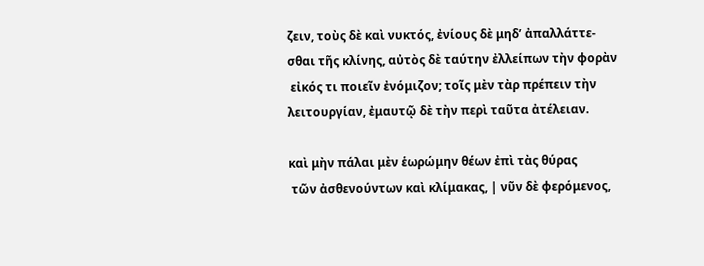ζειν, τοὺς δὲ καὶ νυκτός, ἐνίους δὲ μηδ’ ἀπαλλάττε-
σθαι τῆς κλίνης, αὐτὸς δὲ ταύτην ἐλλείπων τὴν φορὰν
 εἰκός τι ποιεῖν ἐνόμιζον; τοῖς μὲν τὰρ πρέπειν τὴν
λειτουργίαν, ἐμαυτῷ δὲ τὴν περὶ ταῦτα ἀτέλειαν.

καὶ μὴν πάλαι μὲν ἑωρώμην θέων ἐπὶ τὰς θύρας
 τῶν ἀσθενούντων καὶ κλίμακας, | νῦν δὲ φερόμενος,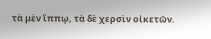τὰ μὲν ἵππῳ, τὰ δὲ χερσὶν οἰκετῶν.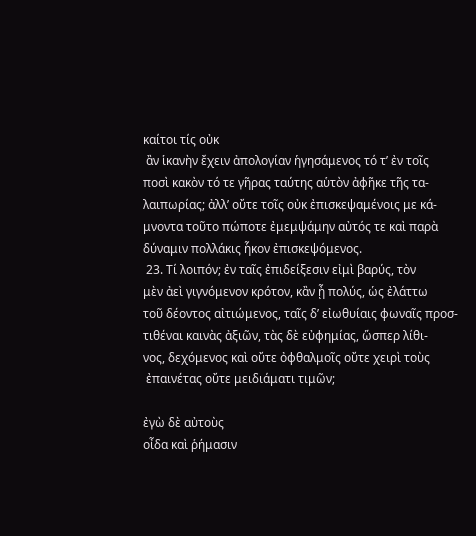καίτοι τίς οὐκ
 ἂν ἱκανὴν ἔχειν ἀπολογίαν ἡγησάμενος τό τ’ ἐν τοῖς
ποσὶ κακὸν τό τε γῆρας ταύτης αὑτὸν ἀφῆκε τῆς τα-
λαιπωρίας; ἀλλ’ οὔτε τοῖς οὐκ ἐπισκεψαμένοις με κά-
μνοντα τοῦτο πώποτε ἐμεμψάμην αὐτός τε καὶ παρὰ
δύναμιν πολλάκις ἧκον ἐπισκεψόμενος.
 23. Τί λοιπόν; ἐν ταῖς ἐπιδείξεσιν εἰμὶ βαρύς, τὸν
μὲν ἀεὶ γιγνόμενον κρότον, κἂν ᾖ πολύς, ὡς ἐλάττω
τοῦ δέοντος αἰτιώμενος, ταῖς δ’ εἰωθυίαις φωναῖς προσ-
τιθέναι καινὰς ἀξιῶν, τὰς δὲ εὐφημίας, ὥσπερ λίθι-
νος, δεχόμενος καὶ οὔτε ὀφθαλμοῖς οὔτε χειρὶ τοὺς
 ἐπαινέτας οὔτε μειδιάματι τιμῶν;

ἐγὼ δὲ αὐτοὺς
οἶδα καὶ ῥήμασιν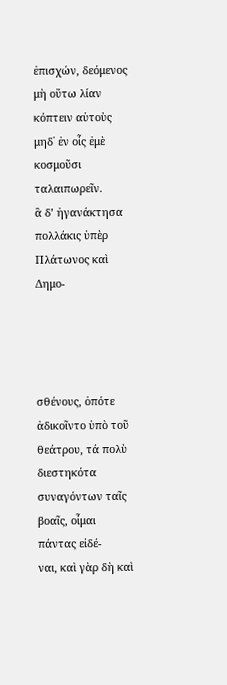ἐπισχών, δεόμενος μὴ οὕτω λίαν
κόπτειν αὑτοὺς μηδ᾿ ἐν οἷς ἐμὲ κοσμοῦσι ταλαιπωρεῖν.
ἃ δ’ ἠγανάκτησα πολλάκις ὑπὲρ Πλάτωνος καὶ Δημο-




σθένους, ὁπότε ἀδικοῖντο ὑπὸ τοῦ θεάτρου, τά πολὺ
διεστηκότα συναγόντων ταῖς βοαῖς, οἶμαι πάντας εἰδέ-
ναι, καὶ γὰρ δὴ καὶ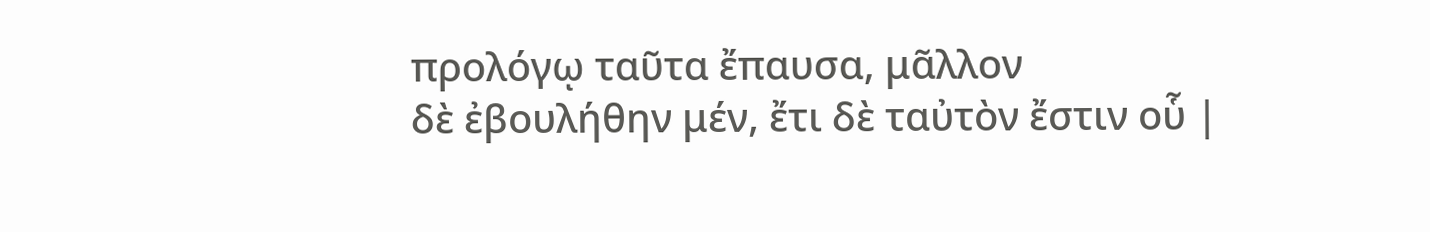προλόγῳ ταῦτα ἔπαυσα, μᾶλλον
δὲ ἐβουλήθην μέν, ἔτι δὲ ταὐτὸν ἔστιν οὗ |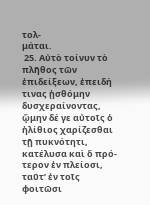τολ-
μάται.
 25. Αὐτὸ τοίνυν τὸ πλῆθος τῶν ἐπιδείξεων, ἐπειδή
τινας ᾐσθόμην δυσχεραίνοντας, ᾤμην δέ γε αὐτοῖς ὁ
ἠλίθιος χαρίζεσθαι τῇ πυκνότητι, κατέλυσα καὶ ὅ πρό-
τερον ἐν πλείοσι, ταῦτ’ ἐν τοῖς φοιτῶσι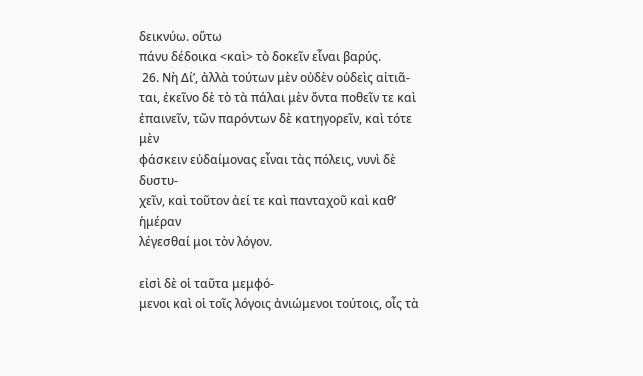δεικνύω. οὕτω
πάνυ δέδοικα <καὶ> τὸ δοκεῖν εἶναι βαρύς.
 26. Νὴ Δί’, ἀλλὰ τούτων μὲν οὐδὲν οὐδεὶς αἰτιᾶ-
ται, ἐκεῖνο δὲ τὸ τὰ πάλαι μὲν ὄντα ποθεῖν τε καὶ
ἐπαινεῖν, τῶν παρόντων δὲ κατηγορεῖν, καὶ τότε μὲν
φάσκειν εὐδαίμονας εἶναι τὰς πόλεις, νυνὶ δὲ δυστυ-
χεῖν, καὶ τοῦτον ἀεί τε καὶ πανταχοῦ καὶ καθ’ ἡμέραν
λέγεσθαί μοι τὸν λόγον.

εἰσὶ δὲ οἱ ταῦτα μεμφό-
μενοι καὶ οἱ τοῖς λόγοις ἀνιώμενοι τούτοις, οἶς τὰ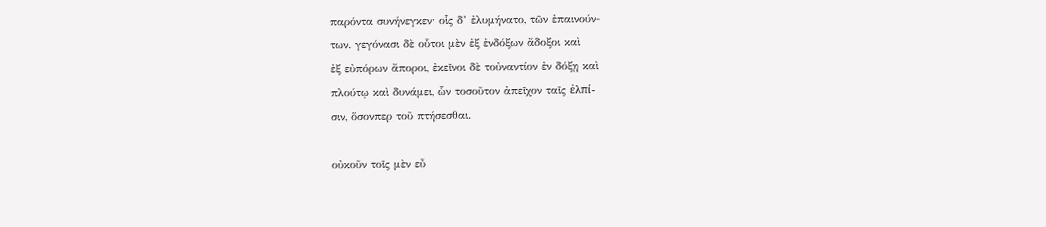παρόντα συνήνεγκεν· οἷς δ’ ἐλυμήνατο, τῶν ἐπαινούν-
των. γεγόνασι δὲ οὗτοι μὲν ἐξ ἐνδόξων ἄδοξοι καὶ
ἐξ εὐπόρων ἄποροι, ἐκεῖνοι δὲ τοὐναντίον ἐν δόξῃ καὶ
πλούτῳ καὶ δυνάμει, ὧν τοσοῦτον ἀπεῖχον ταῖς ἐλπί-
σιν, ὅσονπερ τοῦ πτήσεσθαι.

οὐκοῦν τοῖς μὲν εὖ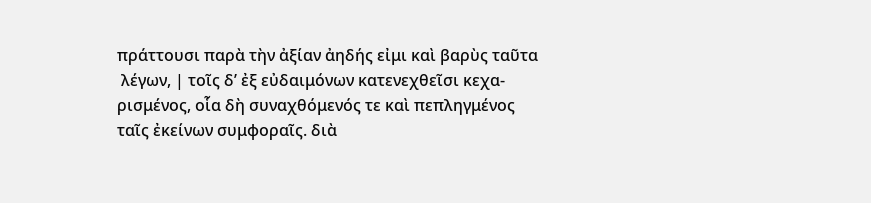πράττουσι παρὰ τὴν ἀξίαν ἀηδής εἰμι καὶ βαρὺς ταῦτα
 λέγων, | τοῖς δ’ ἐξ εὐδαιμόνων κατενεχθεῖσι κεχα-
ρισμένος, οἷα δὴ συναχθόμενός τε καὶ πεπληγμένος
ταῖς ἐκείνων συμφοραῖς. διὰ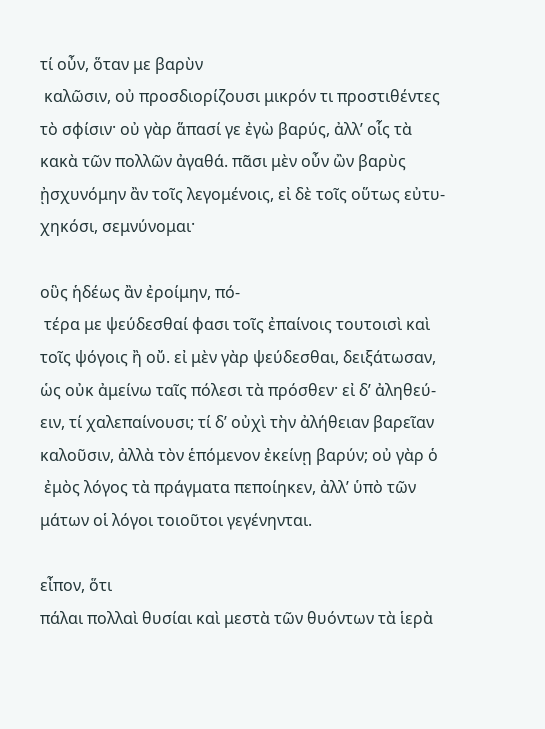τί οὖν, ὅταν με βαρὺν
 καλῶσιν, οὐ προσδιορίζουσι μικρόν τι προστιθέντες
τὸ σφίσιν· οὐ γὰρ ἅπασί γε ἐγὼ βαρύς, ἀλλ’ οἷς τὰ
κακὰ τῶν πολλῶν ἀγαθά. πᾶσι μὲν οὖν ὢν βαρὺς
ᾐσχυνόμην ἂν τοῖς λεγομένοις, εἰ δὲ τοῖς οὕτως εὐτυ-
χηκόσι, σεμνύνομαι·

οὓς ἡδέως ἂν ἐροίμην, πό-
 τέρα με ψεύδεσθαί φασι τοῖς ἐπαίνοις τουτοισὶ καὶ
τοῖς ψόγοις ἢ οὔ. εἰ μὲν γὰρ ψεύδεσθαι, δειξάτωσαν,
ὡς οὐκ ἀμείνω ταῖς πόλεσι τὰ πρόσθεν· εἰ δ’ ἀληθεύ-
ειν, τί χαλεπαίνουσι; τί δ’ οὐχὶ τὴν ἀλήθειαν βαρεῖαν
καλοῦσιν, ἀλλὰ τὸν ἑπόμενον ἐκείνῃ βαρύν; οὐ γὰρ ὁ
 ἐμὸς λόγος τὰ πράγματα πεποίηκεν, ἀλλ’ ὑπὸ τῶν
μάτων οἱ λόγοι τοιοῦτοι γεγένηνται.

εἶπον, ὅτι
πάλαι πολλαὶ θυσίαι καὶ μεστὰ τῶν θυόντων τὰ ἱερὰ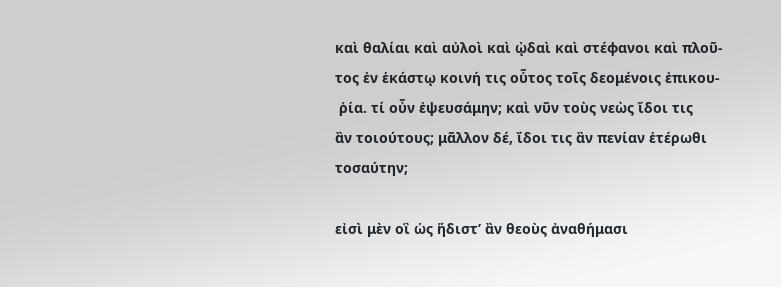καὶ θαλίαι καὶ αὐλοὶ καὶ ᾠδαὶ καὶ στέφανοι καὶ πλοῦ-
τος ἐν ἑκάστῳ κοινή τις οὗτος τοῖς δεομένοις ἐπικου-
 ῥία. τί οὖν ἐψευσάμην; καὶ νῦν τοὺς νεὼς ἴδοι τις
ἂν τοιούτους; μᾶλλον δέ, ἴδοι τις ἂν πενίαν ἑτέρωθι
τοσαύτην;

εἰσὶ μὲν οἳ ὡς ἥδιστ’ ἂν θεοὺς ἀναθήμασι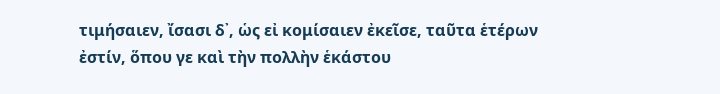τιμήσαιεν, ἴσασι δ᾿, ὡς εἰ κομίσαιεν ἐκεῖσε, ταῦτα ἑτέρων
ἐστίν, ὅπου γε καὶ τὴν πολλὴν ἑκάστου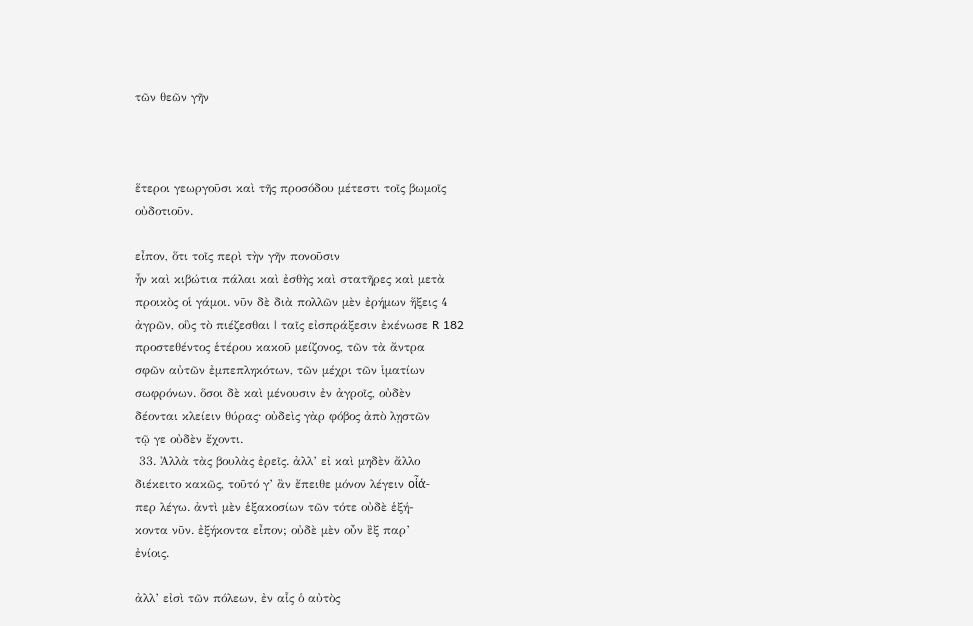τῶν θεῶν γῆν



ἕτεροι γεωργοῦσι καὶ τῆς προσόδου μέτεστι τοῖς βωμοῖς
οὐδοτιοῦν.

εἶπον, ὅτι τοῖς περὶ τὴν γῆν πονοῦσιν
ἦν καὶ κιβώτια πάλαι καὶ ἐσθὴς καὶ στατῆρες καὶ μετὰ
προικὸς οἱ γάμοι. νῦν δὲ διὰ πολλῶν μὲν ἐρήμων ἥξεις 4
ἀγρῶν, οὓς τὸ πιέζεσθαι | ταῖς εἰσπράξεσιν ἐκένωσε R 182
προστεθέντος ἑτέρου κακοῦ μείζονος, τῶν τὰ ἄντρα
σφῶν αὐτῶν ἐμπεπληκότων, τῶν μέχρι τῶν ἱματίων
σωφρόνων. ὅσοι δὲ καὶ μένουσιν ἐν ἀγροῖς, οὐδὲν
δέονται κλείειν θύρας· οὐδεὶς γὰρ φόβος ἀπὸ λῃστῶν
τῷ γε οὐδὲν ἔχοντι.
 33. Ἀλλὰ τὰς βουλὰς ἐρεῖς. ἀλλ’ εἰ καὶ μηδὲν ἄλλο
διέκειτο κακῶς, τοῦτό γ’ ἂν ἔπειθε μόνον λέγειν οἷά-
περ λέγω. ἀντὶ μὲν ἑξακοσίων τῶν τότε οὐδὲ ἑξή-
κοντα νῦν. ἐξήκοντα εἶπον; οὐδὲ μὲν οὖν ἒξ παρ’
ἐνίοις.

ἀλλ’ εἰσὶ τῶν πόλεων, ἐν αἷς ὁ αὐτὸς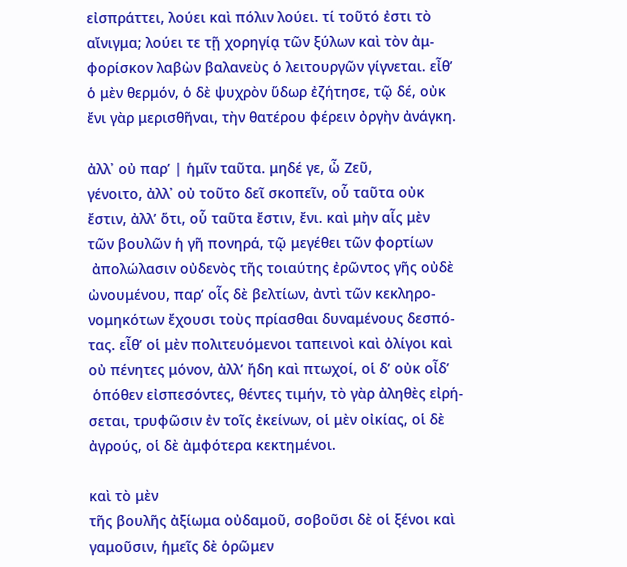εἰσπράττει, λούει καὶ πόλιν λούει. τί τοῦτό ἐστι τὸ
αἴνιγμα; λούει τε τῇ χορηγίᾳ τῶν ξύλων καὶ τὸν ἀμ-
φορίσκον λαβὼν βαλανεὺς ὁ λειτουργῶν γίγνεται. εἶθ’
ὁ μὲν θερμόν, ὁ δὲ ψυχρὸν ὕδωρ ἐζήτησε, τῷ δέ, οὐκ
ἔνι γὰρ μερισθῆναι, τὴν θατέρου φέρειν ὀργὴν ἀνάγκη.

ἀλλ᾿ οὐ παρ’ | ἡμῖν ταῦτα. μηδέ γε, ὦ Ζεῦ,
γένοιτο, ἀλλ᾿ οὐ τοῦτο δεῖ σκοπεῖν, οὗ ταῦτα οὐκ
ἔστιν, ἀλλ’ ὅτι, οὗ ταῦτα ἔστιν, ἔνι. καὶ μὴν αἷς μὲν
τῶν βουλῶν ἡ γῆ πονηρά, τῷ μεγέθει τῶν φορτίων
 ἀπολώλασιν οὐδενὸς τῆς τοιαύτης ἐρῶντος γῆς οὐδὲ
ὠνουμένου, παρ’ οἷς δὲ βελτίων, ἀντὶ τῶν κεκληρο-
νομηκότων ἔχουσι τοὺς πρίασθαι δυναμένους δεσπό-
τας. εἶθ’ οἱ μὲν πολιτευόμενοι ταπεινοὶ καὶ ὀλίγοι καὶ
οὐ πένητες μόνον, ἀλλ’ ἤδη καὶ πτωχοί, οἱ δ’ οὐκ οἶδ’
 ὁπόθεν εἰσπεσόντες, θέντες τιμήν, τὸ γὰρ ἀληθὲς εἰρή-
σεται, τρυφῶσιν ἐν τοῖς ἐκείνων, οἱ μὲν οἰκίας, οἱ δὲ
ἀγρούς, οἱ δὲ ἀμφότερα κεκτημένοι.

καὶ τὸ μὲν
τῆς βουλῆς ἀξίωμα οὐδαμοῦ, σοβοῦσι δὲ οἱ ξένοι καὶ
γαμοῦσιν, ἡμεῖς δὲ ὁρῶμεν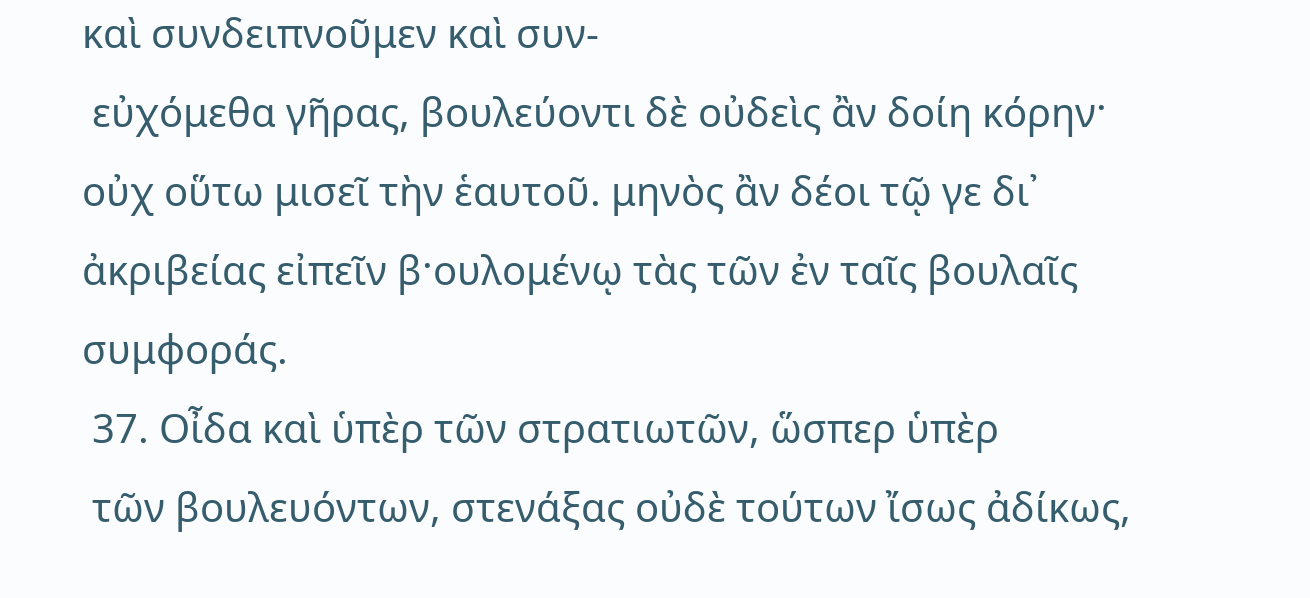καὶ συνδειπνοῦμεν καὶ συν-
 εὐχόμεθα γῆρας, βουλεύοντι δὲ οὐδεὶς ἂν δοίη κόρην·
οὐχ οὕτω μισεῖ τὴν ἑαυτοῦ. μηνὸς ἂν δέοι τῷ γε δι᾿
ἀκριβείας εἰπεῖν β·ουλομένῳ τὰς τῶν ἐν ταῖς βουλαῖς
συμφοράς.
 37. Οἶδα καὶ ὑπὲρ τῶν στρατιωτῶν, ὥσπερ ὑπὲρ
 τῶν βουλευόντων, στενάξας οὐδὲ τούτων ἴσως ἀδίκως,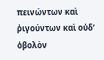πεινώντων καὶ ῥιγούντων καὶ οὐδ’ ὀβολὸν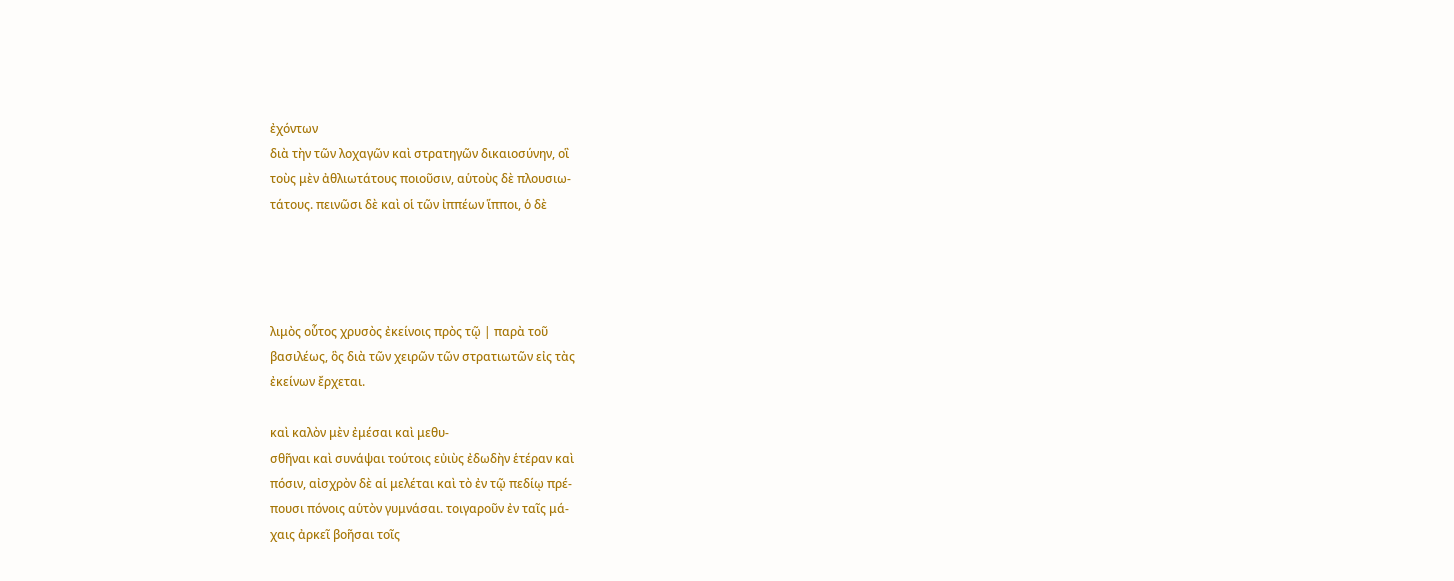ἐχόντων
διὰ τὴν τῶν λοχαγῶν καὶ στρατηγῶν δικαιοσύνην, οἳ
τοὺς μὲν ἀθλιωτάτους ποιοῦσιν, αὑτοὺς δὲ πλουσιω-
τάτους. πεινῶσι δὲ καὶ οἱ τῶν ἰππέων ἵπποι, ὁ δὲ




λιμὸς οὗτος χρυσὸς ἐκείνοις πρὸς τῷ | παρὰ τοῦ
βασιλέως, ὃς διὰ τῶν χειρῶν τῶν στρατιωτῶν εἰς τὰς
ἐκείνων ἔρχεται.

καὶ καλὸν μὲν ἐμέσαι καὶ μεθυ-
σθῆναι καὶ συνάψαι τούτοις εὐιὺς ἐδωδὴν ἑτέραν καὶ
πόσιν, αἰσχρὸν δὲ αἱ μελέται καὶ τὸ ἐν τῷ πεδίῳ πρέ-
πουσι πόνοις αὑτὸν γυμνάσαι. τοιγαροῦν ἐν ταῖς μά-
χαις ἀρκεῖ βοῆσαι τοῖς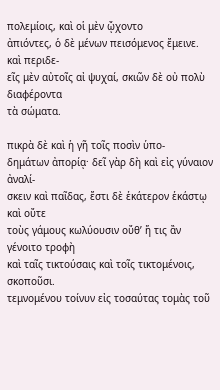πολεμίοις, καὶ οἱ μὲν ᾤχοντο
ἀπιόντες, ὁ δὲ μένων πεισόμενος ἔμεινε. καὶ περιδε-
εῖς μὲν αὐτοῖς αἰ ψυχαί, σκιῶν δὲ οὐ πολὺ διαφέροντα
τὰ σώματα.

πικρὰ δὲ καὶ ἡ γῆ τοῖς ποσὶν ὑπο-
δημάτων ἀπορίᾳ· δεῖ γὰρ δὴ καὶ εἰς γύναιον ἀναλί-
σκειν καὶ παῖδας, ἔστι δὲ ἑκάτερον ἑκάστῳ καὶ οὔτε
τοὺς γάμους κωλύουσιν οὔθ’ ἥ τις ἂν γένοιτο τροφὴ
καὶ ταῖς τικτούσαις καὶ τοῖς τικτομένοις, σκοποῦσι.
τεμνομένου τοίνυν εἰς τοσαύτας τομὰς τοῦ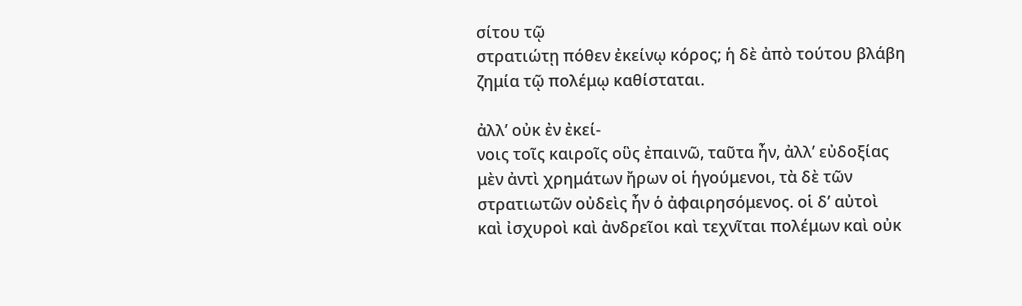σίτου τῷ
στρατιώτῃ πόθεν ἐκείνῳ κόρος; ἡ δὲ ἀπὸ τούτου βλάβη
ζημία τῷ πολέμῳ καθίσταται.

ἀλλ’ οὐκ ἐν ἐκεί-
νοις τοῖς καιροῖς οὓς ἐπαινῶ, ταῦτα ἦν, ἀλλ’ εὐδοξίας
μὲν ἀντὶ χρημάτων ἤρων οἱ ἡγούμενοι, τὰ δὲ τῶν
στρατιωτῶν οὐδεὶς ἦν ὁ ἀφαιρησόμενος. οἱ δ’ αὐτοὶ
καὶ ἰσχυροὶ καὶ ἀνδρεῖοι καὶ τεχνῖται πολέμων καὶ οὐκ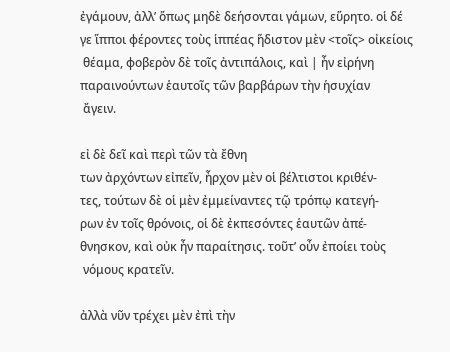ἐγάμουν, ἀλλ’ ὅπως μηδὲ δεήσονται γάμων, εὕρητο. οἱ δέ
γε ἵπποι φέροντες τοὺς ἱππέας ἥδιστον μὲν <τοῖς> οἰκείοις
 θέαμα, φοβερὸν δὲ τοῖς ἀντιπάλοις, καὶ | ἦν εἰρήνη
παραινούντων ἑαυτοῖς τῶν βαρβάρων τὴν ἡσυχίαν
 ἄγειν.

εἰ δὲ δεῖ καὶ περὶ τῶν τὰ ἔθνη
των ἀρχόντων εἰπεῖν, ἦρχον μὲν οἱ βέλτιστοι κριθέν-
τες, τούτων δὲ οἱ μὲν ἐμμείναντες τῷ τρόπῳ κατεγή-
ρων ἐν τοῖς θρόνοις, οἱ δὲ ἐκπεσόντες ἑαυτῶν ἀπέ-
θνησκον, καὶ οὐκ ἦν παραίτησις. τοῦτ’ οὖν ἐποίει τοὺς
 νόμους κρατεῖν.

ἀλλὰ νῦν τρέχει μὲν ἐπὶ τὴν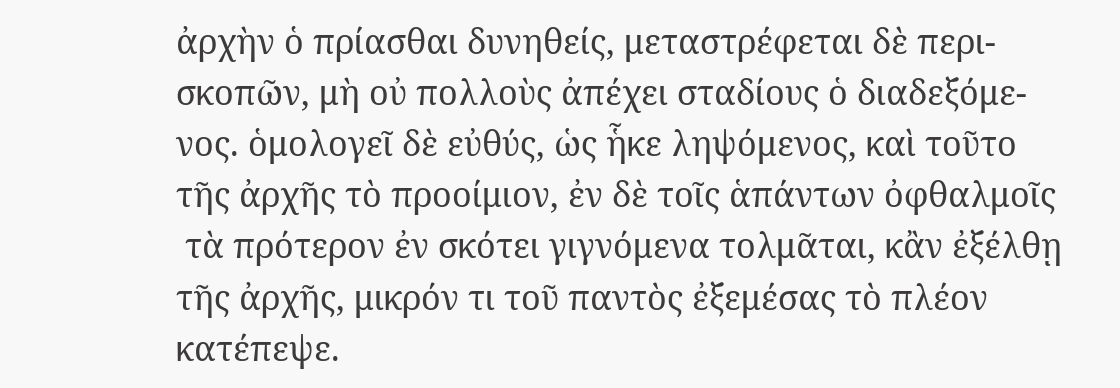ἀρχὴν ὁ πρίασθαι δυνηθείς, μεταστρέφεται δὲ περι-
σκοπῶν, μὴ οὐ πολλοὺς ἀπέχει σταδίους ὁ διαδεξόμε-
νος. ὁμολογεῖ δὲ εὐθύς, ὡς ἧκε ληψόμενος, καὶ τοῦτο
τῆς ἀρχῆς τὸ προοίμιον, ἐν δὲ τοῖς ἁπάντων ὀφθαλμοῖς
 τὰ πρότερον ἐν σκότει γιγνόμενα τολμᾶται, κἂν ἐξέλθῃ
τῆς ἀρχῆς, μικρόν τι τοῦ παντὸς ἐξεμέσας τὸ πλέον
κατέπεψε.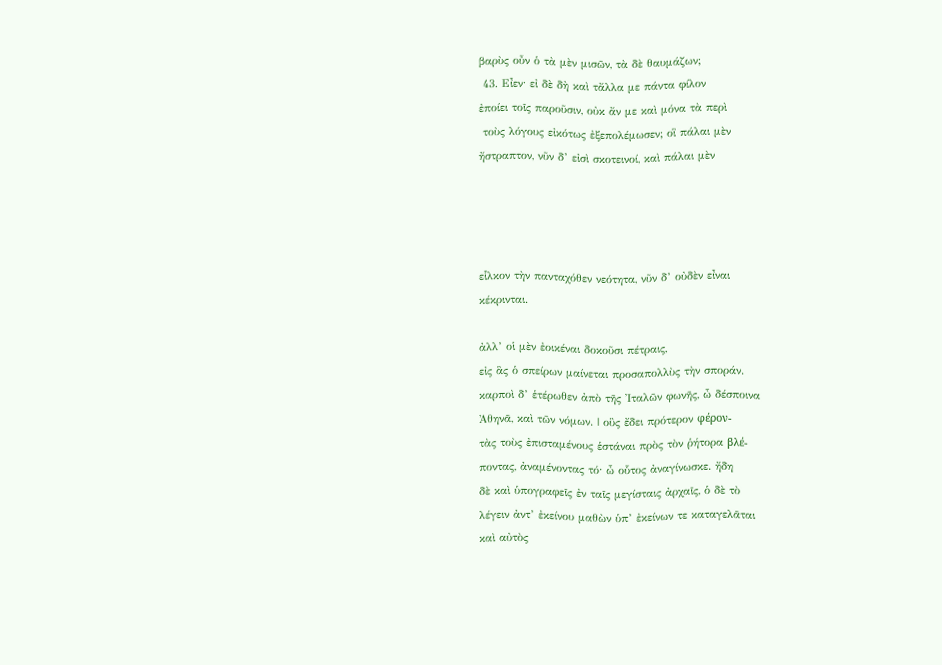βαρὺς οὖν ὁ τὰ μὲν μισῶν, τὰ δὲ θαυμάζων;
 43. Εἶεν· εἰ δὲ δὴ καὶ τἄλλα με πάντα φίλον
ἐποίει τοῖς παροῦσιν, οὐκ ἄν με καὶ μόνα τὰ περὶ
 τοὺς λόγους εἰκότως ἐξεπολέμωσεν; οἳ πάλαι μὲν
ἤστραπτον, νῦν δ’ εἰσὶ σκοτεινοί, καὶ πάλαι μὲν




εἷλκον τὴν πανταχόθεν νεότητα, νῦν δ’ οὐδὲν εἶναι
κέκρινται.

ἀλλ’ οἱ μὲν ἐοικέναι δοκοῦσι πέτραις,
εἰς ἃς ὁ σπείρων μαίνεται προσαπολλὺς τὴν σποράν.
καρποὶ δ’ ἑτέρωθεν ἀπὸ τῆς Ἰταλῶν φωνῆς, ὦ δέσποινα
Ἀθηνᾶ, καὶ τῶν νόμων. | οὓς ἔδει πρότερον φέρον-
τὰς τοὺς ἐπισταμένους ἑστάναι πρὸς τὸν ῥήτορα βλέ-
ποντας, ἀναμένοντας τό· ὦ οὗτος ἀναγίνωσκε. ἤδη
δὲ καὶ ὑπογραφεῖς ἐν ταῖς μεγίσταις ἀρχαῖς, ὁ δὲ τὸ
λέγειν ἀντ’ ἐκείνου μαθὼν ὑπ’ ἐκείνων τε καταγελᾶται
καὶ αὐτὸς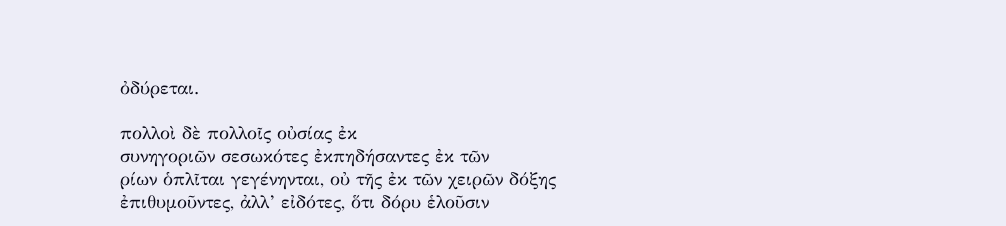ὀδύρεται.

πολλοὶ δὲ πολλοῖς οὐσίας ἐκ
συνηγοριῶν σεσωκότες ἐκπηδήσαντες ἐκ τῶν
ρίων ὁπλῖται γεγένηνται, οὐ τῆς ἐκ τῶν χειρῶν δόξης
ἐπιθυμοῦντες, ἀλλ’ εἰδότες, ὅτι δόρυ ἑλοῦσιν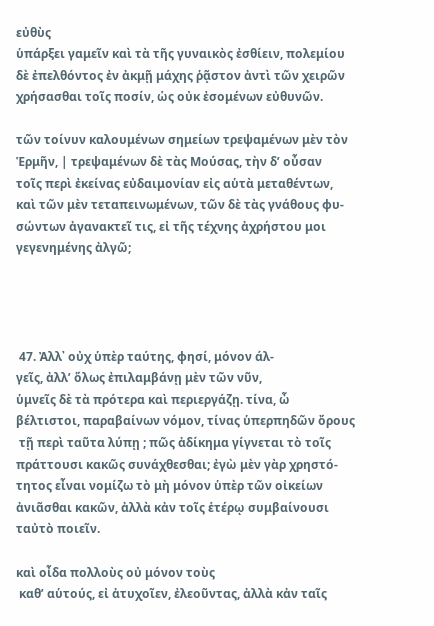εὐθὺς
ὑπάρξει γαμεῖν καὶ τὰ τῆς γυναικὸς ἐσθίειν, πολεμίου
δὲ ἐπελθόντος ἐν ἀκμῇ μάχης ῥᾷστον ἀντὶ τῶν χειρῶν
χρήσασθαι τοῖς ποσίν, ὡς οὐκ ἐσομένων εὐθυνῶν.

τῶν τοίνυν καλουμένων σημείων τρεψαμένων μὲν τὸν
Ἑρμῆν, | τρεψαμένων δὲ τὰς Μούσας, τὴν δ’ οὖσαν
τοῖς περὶ ἐκείνας εὐδαιμονίαν εἰς αὑτὰ μεταθέντων,
καὶ τῶν μὲν τεταπεινωμένων, τῶν δὲ τὰς γνάθους φυ-
σώντων ἀγανακτεῖ τις, εἰ τῆς τέχνης ἀχρήστου μοι
γεγενημένης ἀλγῶ;




 47. Ἀλλ᾿ οὐχ ὑπὲρ ταύτης, φησί, μόνον άλ-
γεῖς, ἀλλ’ ὅλως ἐπιλαμβάνῃ μὲν τῶν νῦν,
ὑμνεῖς δὲ τὰ πρότερα καὶ περιεργάζῃ. τίνα, ὦ
βέλτιστοι, παραβαίνων νόμον, τίνας ὑπερπηδῶν ὄρους
 τῇ περὶ ταῦτα λύπῃ ; πῶς ἀδίκημα γίγνεται τὸ τοῖς
πράττουσι κακῶς συνάχθεσθαι; ἐγὼ μὲν γὰρ χρηστό-
τητος εἶναι νομίζω τὸ μὴ μόνον ὑπὲρ τῶν οἰκείων
ἀνιᾶσθαι κακῶν, ἀλλὰ κἀν τοῖς ἑτέρῳ συμβαίνουσι
ταὐτὸ ποιεῖν.

καὶ οἶδα πολλοὺς οὐ μόνον τοὺς
 καθ’ αὑτούς, εἰ ἀτυχοῖεν, ἐλεοῦντας, ἀλλὰ κἀν ταῖς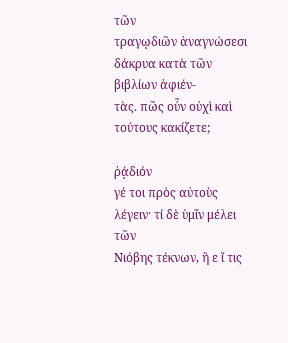τῶν
τραγῳδιῶν ἀναγνώσεσι δάκρυα κατὰ τῶν βιβλίων ἀφιέν-
τὰς. πῶς οὖν οὐχὶ καὶ τούτους κακίζετε;

ῥᾴδιόν
γέ τοι πρὸς αὐτοὺς λέγειν· τί δὲ ὑμῖν μέλει τῶν
Νιόβης τέκνων, ἢ ε ἴ τις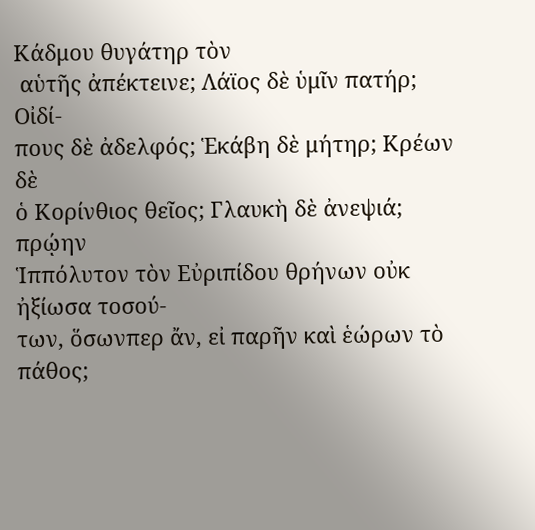Κάδμου θυγάτηρ τὸν
 αὑτῆς ἀπέκτεινε; Λάϊος δὲ ὑμῖν πατήρ; Οἰδί-
πους δὲ ἀδελφός; Ἑκάβη δὲ μήτηρ; Κρέων δὲ
ὁ Κορίνθιος θεῖος; Γλαυκὴ δὲ ἀνεψιά; πρῴην
Ἱππόλυτον τὸν Εὐριπίδου θρήνων οὐκ ἠξίωσα τοσού-
των, ὅσωνπερ ἄν, εἰ παρῆν καὶ ἑώρων τὸ πάθος;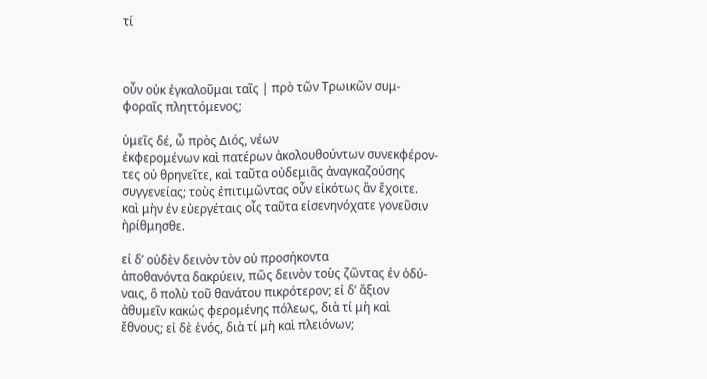τί



οὖν οὐκ ἐγκαλοῦμαι ταῖς | πρὸ τῶν Τρωικῶν συμ-
φοραῖς πληττόμενος;

ὑμεῖς δέ, ὦ πρὸς Διός, νέων
ἐκφερομένων καὶ πατέρων ἀκολουθούντων συνεκφέρον-
τες οὐ θρηνεῖτε, καὶ ταῦτα οὐδεμιᾶς ἀναγκαζούσης
συγγενείας; τοὺς ἐπιτιμῶντας οὖν εἰκότως ἂν ἔχοιτε.
καὶ μὴν ἐν εὐεργέταις οἷς ταῦτα εἰσενηνόχατε γονεῦσιν
ἠρίθμησθε.

εἰ δ’ οὐδὲν δεινὸν τὸν οὐ προσήκοντα
ἀποθανόντα δακρύειν, πῶς δεινὸν τοὺς ζῶντας ἐν ὁδύ-
ναις, ὃ πολὺ τοῦ θανάτου πικρότερον; εἰ δ’ ἄξιον
ἀθυμεῖν κακώς φερομένης πόλεως, διὰ τί μὴ καὶ
ἔθνους; εἰ δὲ ἑνός, διὰ τί μὴ καὶ πλειόνων;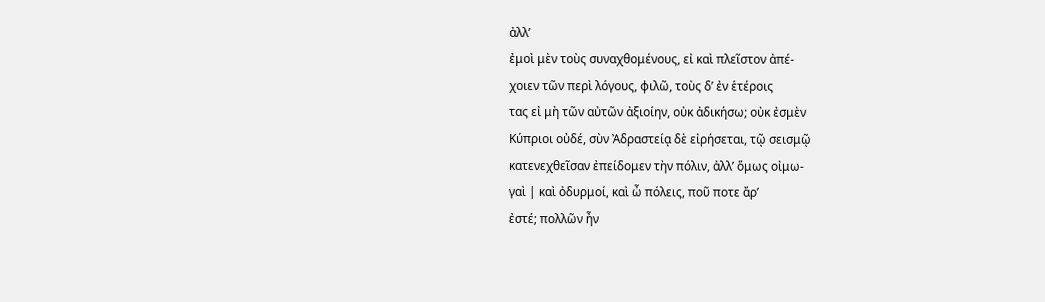ἀλλ’
ἐμοὶ μὲν τοὺς συναχθομένους, εἰ καὶ πλεῖστον ἀπέ-
χοιεν τῶν περὶ λόγους, φιλῶ, τοὺς δ’ ἐν ἑτέροις
τας εἰ μὴ τῶν αὐτῶν ἀξιοίην, οὐκ ἀδικήσω; οὐκ ἐσμὲν
Κύπριοι οὐδέ, σὺν Ἀδραστείᾳ δὲ εἰρήσεται, τῷ σεισμῷ
κατενεχθεῖσαν ἐπείδομεν τὴν πόλιν, ἀλλ’ ὅμως οἰμω-
γαὶ | καὶ ὀδυρμοί, καὶ ὦ πόλεις, ποῦ ποτε ἄρ’
ἐστέ; πολλῶν ἦν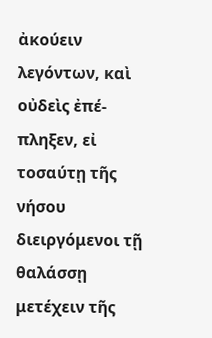ἀκούειν λεγόντων, καὶ οὐδεὶς ἐπέ-
πληξεν, εἰ τοσαύτῃ τῆς νήσου διειργόμενοι τῇ θαλάσσῃ
μετέχειν τῆς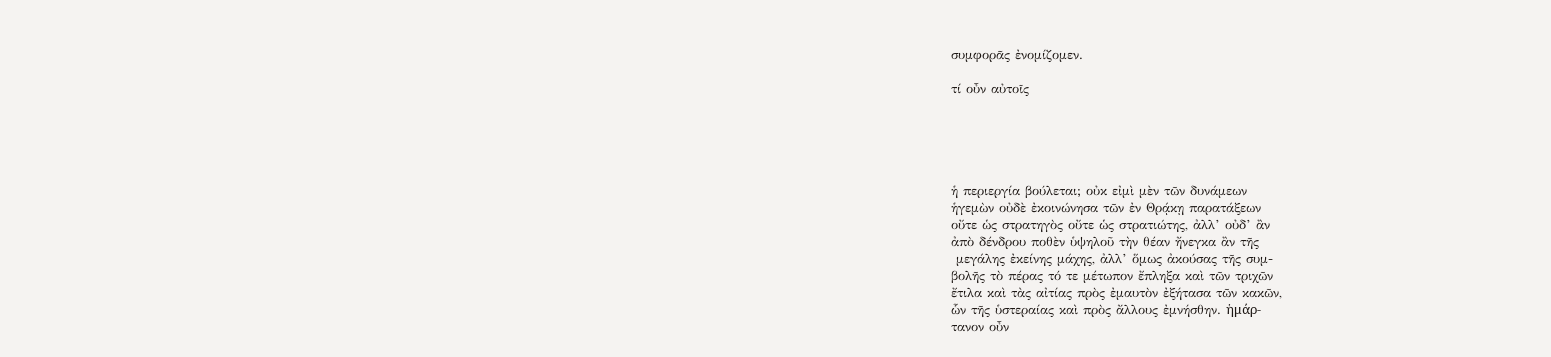συμφορᾶς ἐνομίζομεν.

τί οὖν αὐτοῖς





ἡ περιεργία βούλεται; οὐκ εἰμὶ μὲν τῶν δυνάμεων
ἡγεμὼν οὐδὲ ἐκοινώνησα τῶν ἐν Θρᾴκῃ παρατάξεων
οὔτε ὡς στρατηγὸς οὔτε ὡς στρατιώτης, ἀλλ’ οὐδ’ ἂν
ἀπὸ δένδρου ποθὲν ὑψηλοῦ τὴν θέαν ἤνεγκα ἂν τῆς
 μεγάλης ἐκείνης μάχης, ἀλλ’ ὅμως ἀκούσας τῆς συμ-
βολῆς τὸ πέρας τό τε μέτωπον ἔπληξα καὶ τῶν τριχῶν
ἔτιλα καὶ τὰς αἰτίας πρὸς ἐμαυτὸν ἐξήτασα τῶν κακῶν,
ὧν τῆς ὑστεραίας καὶ πρὸς ἄλλους ἐμνήσθην. ἡμάρ-
τανον οὖν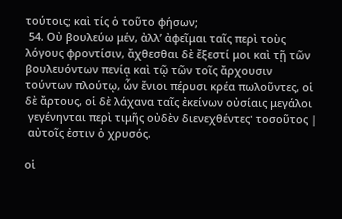τούτοις; καὶ τίς ὁ τοῦτο φήσων;
 54. Οὐ βουλεύω μέν, ἀλλ’ ἀφεῖμαι ταῖς περὶ τοὺς
λόγους φροντίσιν, ἄχθεσθαι δὲ ἔξεστί μοι καὶ τῇ τῶν
βουλευόντων πενίᾳ καὶ τῷ τῶν τοῖς ἄρχουσιν
τούντων πλούτῳ, ὧν ἔνιοι πέρυσι κρέα πωλοῦντες, οἱ
δὲ ἄρτους, οἱ δὲ λάχανα ταῖς ἐκείνων οὐσίαις μεγάλοι
 γεγένηνται περὶ τιμῆς οὐδὲν διενεχθέντες· τοσοῦτος |
 αὐτοῖς ἐστιν ὁ χρυσός.

οἱ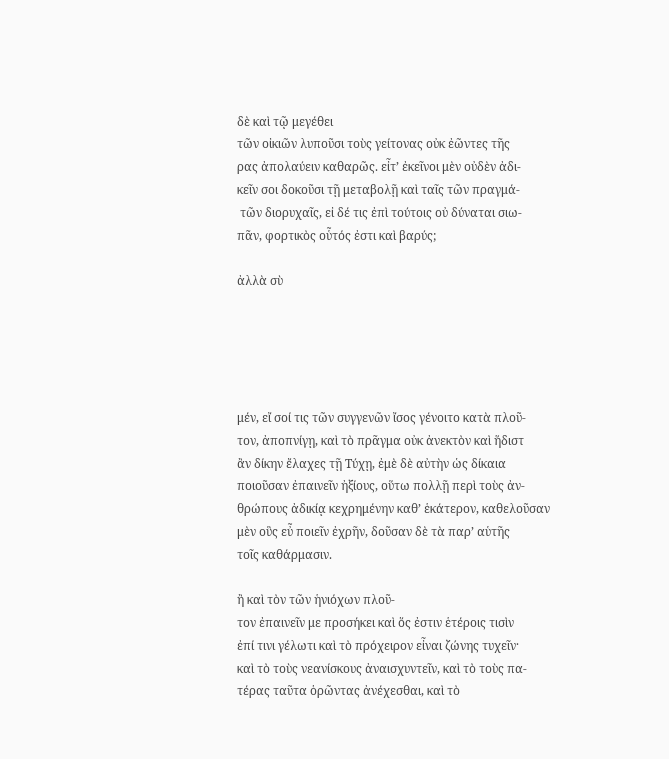δὲ καὶ τῷ μεγέθει
τῶν οἰκιῶν λυποῦσι τοὺς γείτονας οὐκ ἐῶντες τῆς
ρας ἀπολαύειν καθαρῶς. εἶτ’ ἐκεῖνοι μὲν οὐδὲν ἀδι-
κεῖν σοι δοκοῦσι τῇ μεταβολῇ καὶ ταῖς τῶν πραγμά-
 τῶν διορυχαῖς, εἰ δέ τις ἐπὶ τούτοις οὐ δύναται σιω-
πᾶν, φορτικὸς οὗτός ἐστι καὶ βαρύς;

ἀλλὰ σὺ





μέν, εἴ σοί τις τῶν συγγενῶν ἴσος γένοιτο κατὰ πλοῦ-
τον, ἀποπνίγῃ, καὶ τὸ πρᾶγμα οὐκ ἀνεκτὸν καὶ ἥδιστ
ἂν δίκην ἔλαχες τῇ Τύχῃ, ἐμὲ δὲ αὐτὴν ὡς δίκαια
ποιοῦσαν ἐπαινεῖν ἠξίους, οὕτω πολλῇ περὶ τοὺς ἀν-
θρώπους ἀδικίᾳ κεχρημένην καθ’ ἑκάτερον, καθελοῦσαν
μὲν οὓς εὖ ποιεῖν ἐχρῆν, δοῦσαν δὲ τὰ παρ’ αὑτῆς
τοῖς καθάρμασιν.

ἢ καὶ τὸν τῶν ἡνιόχων πλοῦ-
τον ἐπαινεῖν με προσήκει καὶ ὅς ἐστιν ἑτέροις τισὶν
ἐπί τινι γέλωτι καὶ τὸ πρόχειρον εἶναι ζώνης τυχεῖν·
καὶ τὸ τοὺς νεανίσκους ἀναισχυντεῖν, καὶ τὸ τοὺς πα-
τέρας ταῦτα ὁρῶντας ἀνέχεσθαι, καὶ τὸ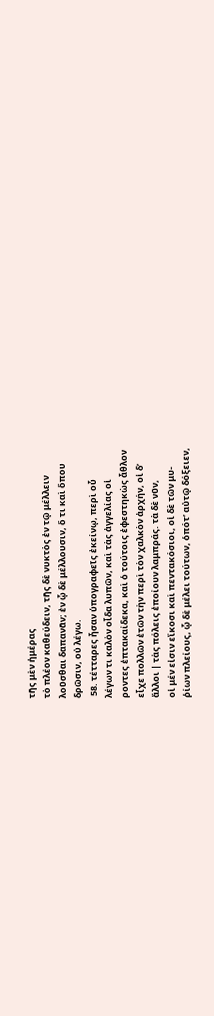τῆς μὲν ἡμέρας
τὸ πλέον καθεύδειν, τῆς δὲ νυκτὸς ἐν τῷ μέλλειν
λοῦσθαι δαπανᾶν; ἐν ᾧ δὲ μέλλουσιν, ὅ τι καὶ ὅπου
δρῶσιν, οὐ λέγω.
 58. τέτταρες ἦσαν ὑπογραφεῖς ἐκείνῳ, περὶ οὗ
λέγων τι καλὸν οἶδα λυπῶν, καὶ τὰς ἀγγελίας οἱ
ροντες ἑπτακαίδεκα, καὶ ὁ τούτοις ἐφεστηκὼς ἆθλον
εἶχε πολλῶν ἐτῶν τὴν περὶ τὸν χαλκὸν ἀρχήν, οἱ δ’
ἄλλοι | τὰς πόλεις ἐποίουν λαμπράς. τὰ δὲ νῦν,
οἱ μέν εἰσιν εἴκοσι καὶ πεντακόσιοι, οἱ δὲ τῶν μυ-
ῥίων πλείους, ᾧ δὲ μέλει τούτων, ὁπότ’ αὐτῷ δόξειεν,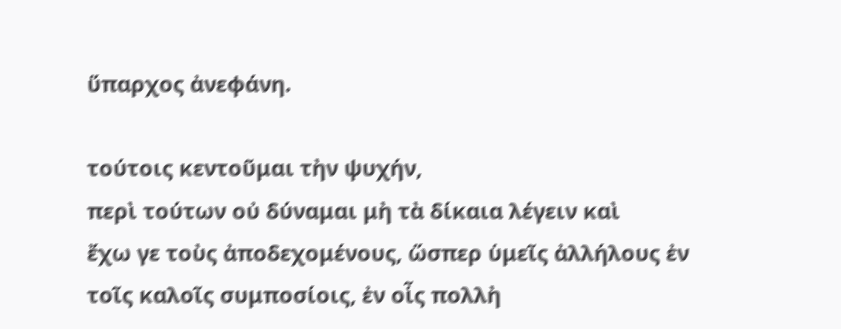ὕπαρχος ἀνεφάνη.

τούτοις κεντοῦμαι τὴν ψυχήν,
περὶ τούτων οὐ δύναμαι μὴ τὰ δίκαια λέγειν καὶ
ἔχω γε τοὺς ἀποδεχομένους, ὥσπερ ὑμεῖς ἀλλήλους ἐν
τοῖς καλοῖς συμποσίοις, ἐν οἷς πολλὴ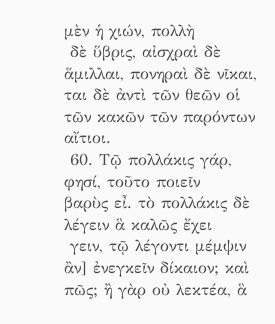μὲν ἡ χιών, πολλὴ
 δὲ ὕβρις, αἰσχραὶ δὲ ἅμιλλαι, πονηραὶ δὲ νῖκαι,
ται δὲ ἀντὶ τῶν θεῶν οἱ τῶν κακῶν τῶν παρόντων
αἴτιοι.
 60. Τῷ πολλάκις γάρ, φησί, τοῦτο ποιεῖν
βαρὺς εἶ. τὸ πολλάκις δὲ λέγειν ἃ καλῶς ἔχει
 γειν, τῷ λέγοντι μέμψιν ἂν] ἐνεγκεῖν δίκαιον; καὶ
πῶς; ἢ γὰρ οὐ λεκτέα, ἃ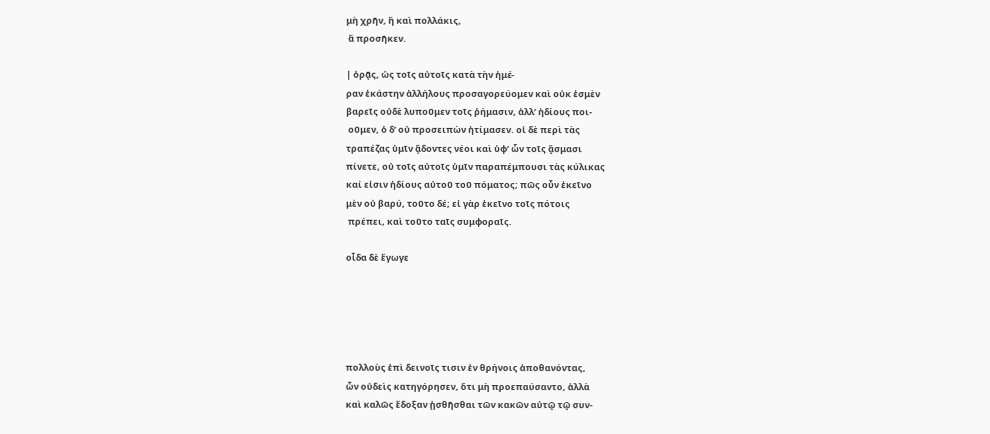μὴ χρῆν, ἢ καὶ πολλάκις,
 ἃ προσῆκεν.

| ὁρᾷς, ὡς τοῖς αὐτοῖς κατὰ τὴν ἡμέ-
ραν ἑκάστην ἀλλήλους προσαγορεύομεν καὶ οὐκ ἐσμὲν
βαρεῖς οὐδὲ λυποῦμεν τοῖς ῥήμασιν, ἀλλ’ ἡδίους ποι-
 οῦμεν, ὁ δ’ οὐ προσειπὼν ἠτίμασεν. οἱ δὲ περὶ τὰς
τραπέζας ὑμῖν ᾄδοντες νέοι καὶ ὑφ’ ὧν τοῖς ᾄσμασι
πίνετε, οὐ τοῖς αὐτοῖς ὑμῖν παραπέμπουσι τὰς κύλικας
καί εἰσιν ἡδίους αὐτοῦ τοῦ πόματος; πῶς οὖν ἐκεῖνο
μὲν οὐ βαρύ, τοῦτο δέ; εἰ γὰρ ἐκεῖνο τοῖς πότοις
 πρέπει, καὶ τοῦτο ταῖς συμφοραῖς.

οἶδα δὲ ἔγωγε





πολλοὺς ἐπὶ δεινοῖς τισιν ἐν θρήνοις ἀποθανόντας,
ὧν οὐδεὶς κατηγόρησεν, ὅτι μὴ προεπαύσαντο, ἀλλὰ
καὶ καλῶς ἔδοξαν ᾐσθῆσθαι τῶν κακῶν αὐτῷ τῷ συν-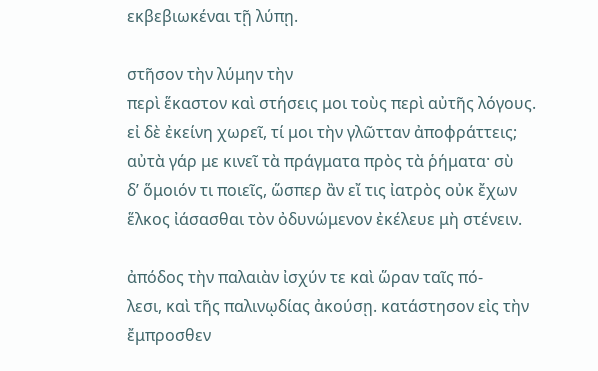εκβεβιωκέναι τῇ λύπῃ.

στῆσον τὴν λύμην τὴν
περὶ ἕκαστον καὶ στήσεις μοι τοὺς περὶ αὐτῆς λόγους.
εἰ δὲ ἐκείνη χωρεῖ, τί μοι τὴν γλῶτταν ἀποφράττεις;
αὐτὰ γάρ με κινεῖ τὰ πράγματα πρὸς τὰ ῥήματα· σὺ
δ’ ὅμοιόν τι ποιεῖς, ὥσπερ ἂν εἴ τις ἰατρὸς οὐκ ἔχων
ἕλκος ἰάσασθαι τὸν ὀδυνώμενον ἐκέλευε μὴ στένειν.

ἀπόδος τὴν παλαιὰν ἰσχύν τε καὶ ὥραν ταῖς πό-
λεσι, καὶ τῆς παλινῳδίας ἀκούσῃ. κατάστησον εἰς τὴν
ἔμπροσθεν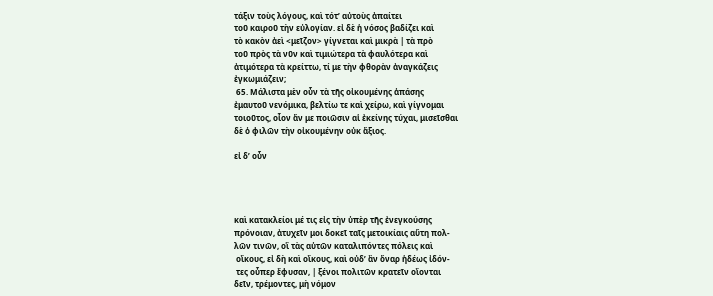τάξιν τοὺς λόγους, καὶ τότ’ αὐτοὺς ἀπαίτει
τοῦ καιροῦ τὴν εὐλογίαν. εἰ δὲ ἡ νόσος βαδίζει καὶ
τὸ κακὸν ἀεὶ <μεῖζον> γίγνεται καὶ μικρὰ | τὰ πρὸ
τοῦ πρὸς τὰ νῦν καὶ τιμιώτερα τὰ φαυλότερα καὶ
ἀτιμότερα τὰ κρείττω, τί με τὴν φθορὰν ἀναγκάζεις
ἐγκωμιάζειν;
 65. Μάλιστα μὲν οὖν τὰ τῆς οἰκουμένης ἁπάσης
ἐμαυτοῦ νενόμικα, βελτίω τε καὶ χείρω, καὶ γίγνομαι
τοιοῦτος, οἷον ἄν με ποιῶσιν αἱ ἐκείνης τύχαι, μισεῖσθαι
δὲ ὁ φιλῶν τὴν οἰκουμένην οὐκ ἄξιος.

εἰ δ’ οὖν




καὶ κατακλείοι μέ τις εἰς τὴν ὑπὲρ τῆς ἐνεγκούσης
πρόνοιαν, ἀτυχεῖν μοι δοκεῖ ταῖς μετοικίαις αὕτη πολ-
λῶν τινῶν, οἳ τὰς αὑτῶν καταλιπόντες πόλεις καὶ
 οἴκους, εἰ δὴ καὶ οἴκους, καὶ οὐδ’ ἂν ὄναρ ἡδέως ἰδόν-
 τες οὗπερ ἔφυσαν, | ξένοι πολιτῶν κρατεῖν οἴονται
δεῖν, τρέμοντες, μὴ νόμον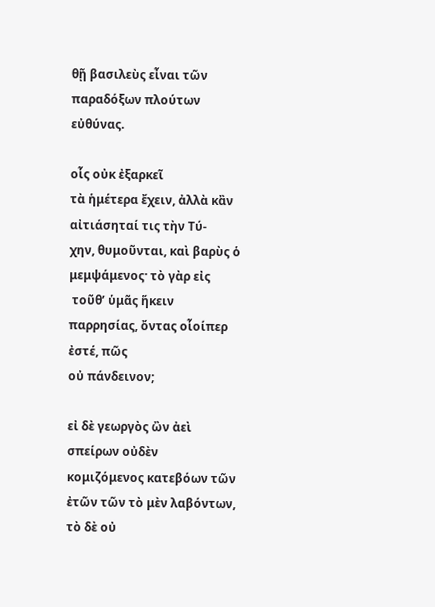θῇ βασιλεὺς εἶναι τῶν
παραδόξων πλούτων εὐθύνας.

οἷς οὐκ ἐξαρκεῖ
τὰ ἡμέτερα ἔχειν, ἀλλὰ κἂν αἰτιάσηταί τις τὴν Τύ-
χην, θυμοῦνται, καὶ βαρὺς ὁ μεμψάμενος· τὸ γὰρ εἰς
 τοῦθ’ ὑμᾶς ἥκειν παρρησίας, ὄντας οἷοίπερ ἐστέ, πῶς
οὐ πάνδεινον;

εἰ δὲ γεωργὸς ὢν ἀεὶ σπείρων οὐδὲν
κομιζόμενος κατεβόων τῶν ἐτῶν τῶν τὸ μὲν λαβόντων,
τὸ δὲ οὐ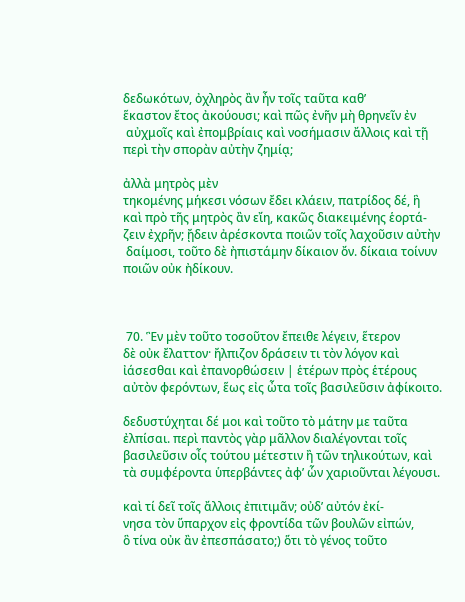δεδωκότων, ὀχληρὸς ἂν ἦν τοῖς ταῦτα καθ’
ἕκαστον ἔτος ἀκούουσι; καὶ πῶς ἐνῆν μὴ θρηνεῖν ἐν
 αὐχμοῖς καὶ ἐπομβρίαις καὶ νοσήμασιν ἄλλοις καὶ τῇ
περὶ τὴν σπορὰν αὐτὴν ζημίᾳ;

ἀλλὰ μητρὸς μὲν
τηκομένης μήκεσι νόσων ἔδει κλάειν, πατρίδος δέ, ἣ
καὶ πρὸ τῆς μητρὸς ἂν εἴη, κακῶς διακειμένης ἑορτά-
ζειν ἐχρῆν; ᾔδειν ἀρέσκοντα ποιῶν τοῖς λαχοῦσιν αὐτὴν
 δαίμοσι, τοῦτο δὲ ἠπιστάμην δίκαιον ὄν. δίκαια τοίνυν
ποιῶν οὐκ ἠδίκουν.



 70. Ἓν μὲν τοῦτο τοσοῦτον ἔπειθε λέγειν, ἕτερον
δὲ οὐκ ἔλαττον· ἤλπιζον δράσειν τι τὸν λόγον καὶ
ἰάσεσθαι καὶ ἐπανορθώσειν | ἑτέρων πρὸς ἑτέρους
αὐτὸν φερόντων, ἕως εἰς ὦτα τοῖς βασιλεῦσιν ἀφίκοιτο.

δεδυστύχηται δέ μοι καὶ τοῦτο τὸ μάτην με ταῦτα
ἐλπίσαι. περὶ παντὸς γὰρ μᾶλλον διαλέγονται τοῖς
βασιλεῦσιν οἶς τούτου μέτεστιν ἢ τῶν τηλικούτων, καὶ
τὰ συμφέροντα ὑπερβάντες ἀφ’ ὧν χαριοῦνται λέγουσι.

καὶ τί δεῖ τοῖς ἄλλοις ἐπιτιμᾶν; οὐδ’ αὐτόν ἐκί-
νησα τὸν ὕπαρχον εἰς φροντίδα τῶν βουλῶν εἰπών,
ὃ τίνα οὐκ ἂν ἐπεσπάσατο;) ὅτι τὸ γένος τοῦτο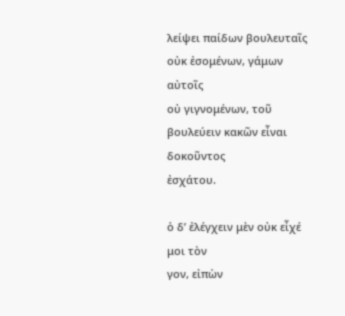λείψει παίδων βουλευταῖς οὐκ ἐσομένων, γάμων αὐτοῖς
οὐ γιγνομένων, τοῦ βουλεύειν κακῶν εἶναι δοκοῦντος
ἐσχάτου.

ὁ δ’ ἐλέγχειν μὲν οὐκ εἶχέ μοι τὸν
γον, εἰπὼν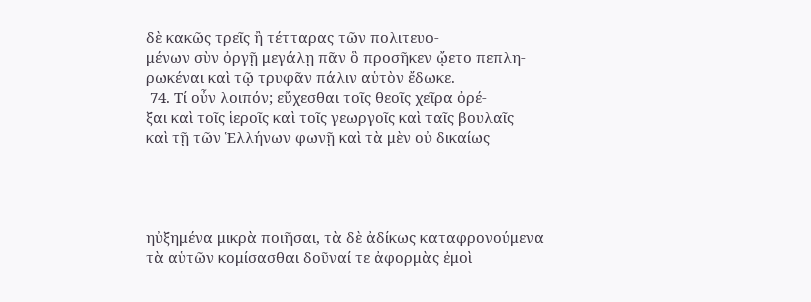δὲ κακῶς τρεῖς ἢ τέτταρας τῶν πολιτευο-
μένων σὺν ὀργῇ μεγάλῃ πᾶν ὃ προσῆκεν ᾤετο πεπλη-
ρωκέναι καὶ τῷ τρυφᾶν πάλιν αὑτὸν ἔδωκε.
 74. Τί οὖν λοιπόν; εὔχεσθαι τοῖς θεοῖς χεῖρα ὀρέ-
ξαι καὶ τοῖς ἱεροῖς καὶ τοῖς γεωργοῖς καὶ ταῖς βουλαῖς
καὶ τῇ τῶν Ἑλλήνων φωνῇ καὶ τὰ μὲν οὐ δικαίως




ηὐξημένα μικρὰ ποιῆσαι, τὰ δὲ ἀδίκως καταφρονούμενα
τὰ αὑτῶν κομίσασθαι δοῦναί τε ἀφορμὰς ἐμοὶ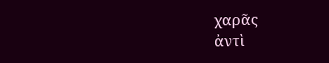χαρᾶς
ἀντὶ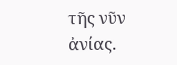τῆς νῦν ἀνίας.